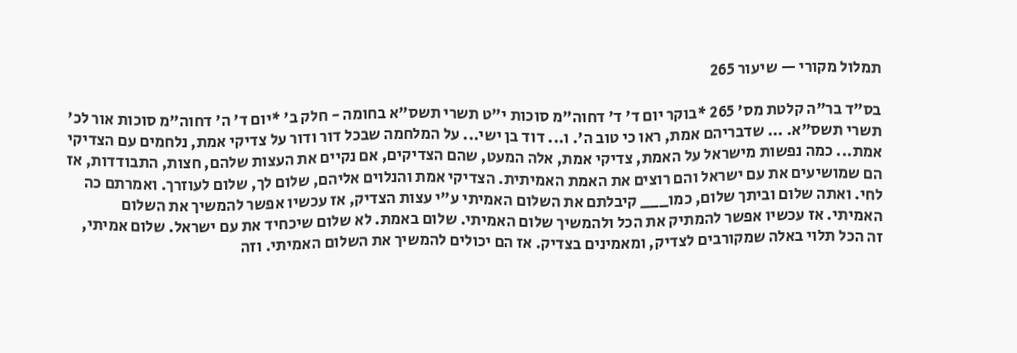תמלול מקורי — שיעור 265

בס"ד בר"ה קלטת מס' 265 *בוקר יום ד' ד' דחוה"מ סוכות י"ט תשרי תשס"א בחומה - חלק ב' *יום ד' ה' דחוה"מ סוכות אור לכ' תשרי תשס"א. ... שדבריהם אמת, ראו כי טוב ה'. ו... דוד בן ישי... על המלחמה שבכל דור ודור על צדיקי אמת, נלחמים עם הצדיקי אמת... כמה נפשות מישראל על האמת, צדיקי אמת, אלה המעט, שהם הצדיקים, אם נקיים את העצות שלהם, חצות, התבודדות, אז הם שמושיעים את עם ישראל והם רוצים את האמת האמיתית. הצדיקי אמת והנלוים אליהם, שלום לך, שלום לעוזרך. ואמרתם כה לחי. ואתה שלום וביתך שלום, כמו___ קיבלתם את השלום האמיתי ע"י עצות הצדיק, אז עכשיו אפשר להמשיך את השלום האמיתי. אז עכשיו אפשר להמתיק את הכל ולהמשיך שלום האמיתי. שלום באמת. לא שלום שיכחיד את עם ישראל. שלום אמיתי, זה הכל תלוי באלה שמקורבים לצדיק, ומאמינים בצדיק. אז הם יכולים להמשיך את השלום האמיתי. וזה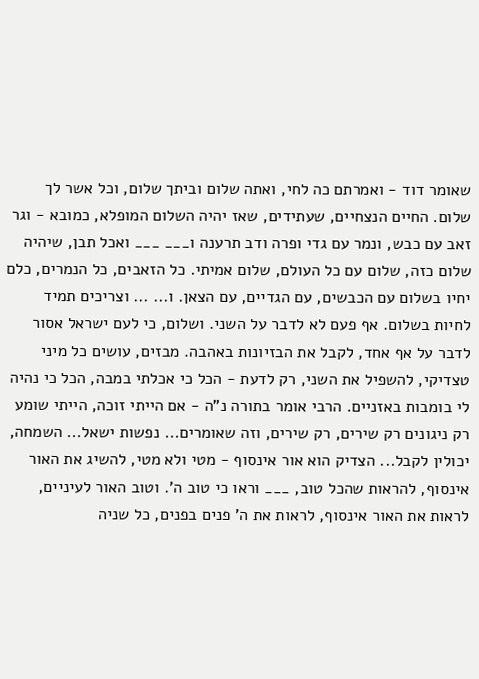שאומר דוד - ואמרתם כה לחי, ואתה שלום וביתך שלום, וכל אשר לך שלום. החיים הנצחיים, שעתידים, שאז יהיה השלום המופלא, כמובא - וגר זאב עם כבש, ונמר עם גדי ופרה ודב תרענה ו___ ___ ואכל תבן, שיהיה שלום כזה, שלום עם כל העולם, שלום אמיתי. כל הזאבים, כל הנמרים, כלם יחיו בשלום עם הכבשים, עם הגדיים, עם הצאן. ו... ... וצריכים תמיד לחיות בשלום. אף פעם לא לדבר על השני. ושלום, כי לעם ישראל אסור לדבר על אף אחד, לקבל את הבזיונות באהבה. מבזים, עושים כל מיני טצדיקי, להשפיל את השני, רק לדעת - הכל כי אכלתי במבה, הכל כי נהיה לי בומבות באזניים. הרבי אומר בתורה נ"ה - אם הייתי זוכה, הייתי שומע רק ניגונים רק שירים, רק שירים, וזה שאומרים... נפשות ישאל... השמחה, יכולין לקבל... הצדיק הוא אור אינסוף - מטי ולא מטי, להשיג את האור אינסוף, להראות שהכל טוב, ___ וראו כי טוב ה'. וטוב האור לעיניים, לראות את האור אינסוף, לראות את ה' פנים בפנים, כל שניה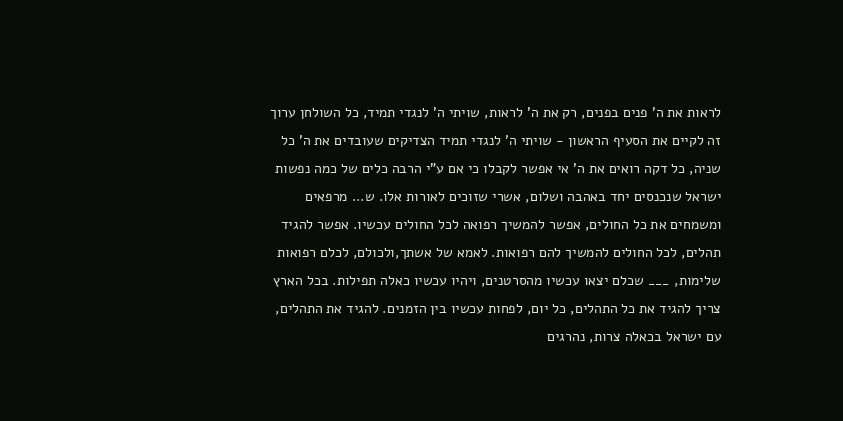לראות את ה' פנים בפנים, רק את ה' לראות, שויתי ה' לנגדי תמיד, כל השולחן ערוך זה לקיים את הסעיף הראשון - שויתי ה' לנגדי תמיד הצדיקים שעובדים את ה' כל שניה, כל דקה רואים את ה' אי אפשר לקבלו כי אם ע"י הרבה כלים של כמה נפשות ישראל שנכנסים יחד באהבה ושלום, אשרי שזוכים לאורות אלו. ש... מרפאים ומשמחים את כל החולים, אפשר להמשיך רפואה לכל החולים עכשיו. אפשר להגיד תהלים, לכל החולים להמשיך להם רפואות. לאמא של אשתך,ולכולם, לכלם רפואות שלימות, ___ שכלם יצאו עכשיו מהסרטנים, ויהיו עכשיו כאלה תפילות. בכל הארץ צריך להגיד את כל התהלים, כל יום, לפחות עכשיו בין הזמנים. להגיד את התהלים, עם ישראל בכאלה צרות, נהרגים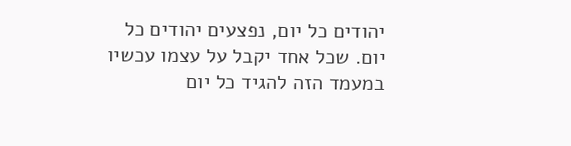יהודים כל יום, נפצעים יהודים כל יום. שכל אחד יקבל על עצמו עכשיו במעמד הזה להגיד כל יום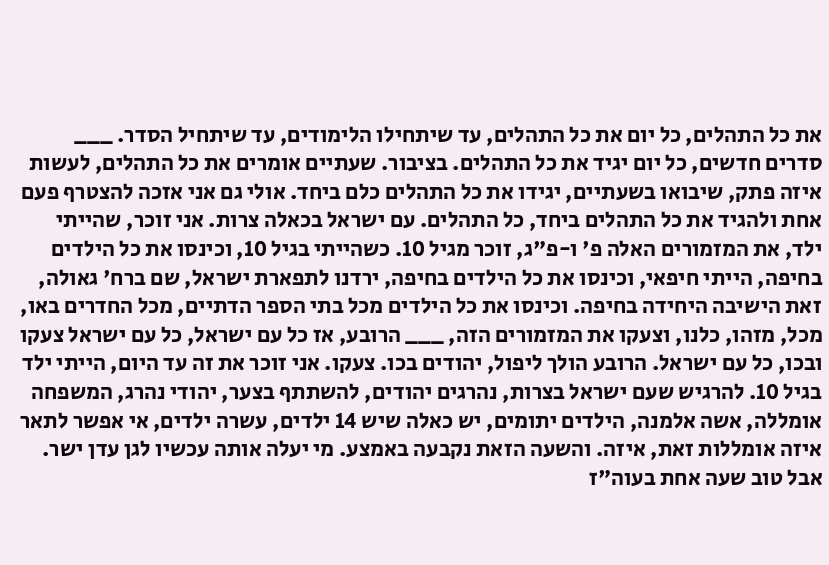את כל התהלים, כל יום את כל התהלים, עד שיתחילו הלימודים, עד שיתחיל הסדר. ___ סדרים חדשים, כל יום יגיד את כל התהלים. בציבור. שעתיים אומרים את כל התהלים, לעשות איזה פתק, שיבואו בשעתיים, יגידו את כל התהלים כלם ביחד. אולי גם אני אזכה להצטרף פעם אחת ולהגיד את כל התהלים ביחד, כל התהלים. עם ישראל בכאלה צרות. אני זוכר, שהייתי ילד, את המזמורים האלה פ' ו-פ"ג, זוכר מגיל 10. כשהייתי בגיל 10, וכינסו את כל הילדים בחיפה, הייתי חיפאי, וכינסו את כל הילדים בחיפה, ירדנו לתפארת ישראל, שם ברח' גאולה, זאת הישיבה היחידה בחיפה. וכינסו את כל הילדים מכל בתי הספר הדתיים, מכל החדרים באו, מכל, מזהו, כלנו, וצעקו את המזמורים הזה, ___ הרובע, אז כל עם ישראל, כל עם ישראל צעקו ובכו, כל עם ישראל. הרובע הולך ליפול, יהודים בכו. צעקו. אני זוכר את זה עד היום, הייתי ילד בגיל 10. להרגיש שעם ישראל בצרות, נהרגים יהודים, להשתתף בצער, יהודי נהרג, המשפחה אומללה, אשה אלמנה, הילדים יתומים, יש כאלה שיש 14 ילדים, עשרה ילדים, אי אפשר לתאר איזה אומללות זאת, איזה. והשעה הזאת נקבעה באמצע. מי יעלה אותה עכשיו לגן עדן ישר. אבל טוב שעה אחת בעוה"ז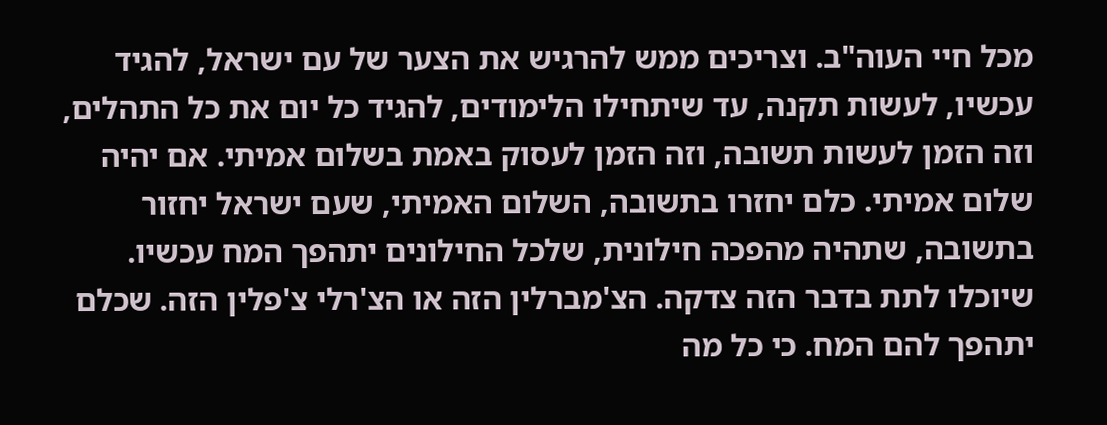מכל חיי העוה"ב. וצריכים ממש להרגיש את הצער של עם ישראל, להגיד עכשיו, לעשות תקנה, עד שיתחילו הלימודים, להגיד כל יום את כל התהלים, וזה הזמן לעשות תשובה, וזה הזמן לעסוק באמת בשלום אמיתי. אם יהיה שלום אמיתי. כלם יחזרו בתשובה, השלום האמיתי, שעם ישראל יחזור בתשובה, שתהיה מהפכה חילונית, שלכל החילונים יתהפך המח עכשיו. שיוכלו לתת בדבר הזה צדקה. הצ'מברלין הזה או הצ'רלי צ'פלין הזה. שכלם יתהפך להם המח. כי כל מה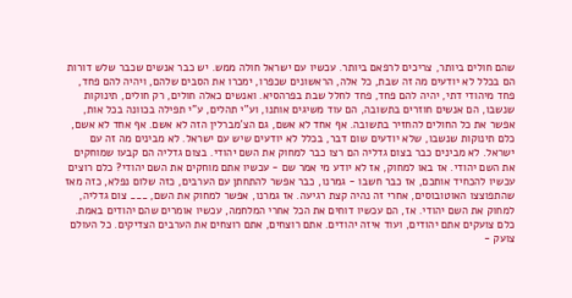שהם חולים ביותר, צריכים לרפאם ביותר. עכשיו עם ישראל חולה ממש. יש כבר אנשים שכבר שלש דורות הם בכלל לא יודעים מה זה שבת, כל אלה, הראשונים שכפרו, ימכרו את הסבים שלהם, ויהיה להם פחד, פחד מיהודי דתי, יהיה להם פחד, פחד לחלל שבת בפרהסיא. ואנשים כאלה חולים, רק חולים, תינוקות שנשבו, הם אנשים חוזרים בתשובה, הם עוד משיגים אותנו, וע"י תהלים, ע"י תפילה בכוונה בכל אות, אפשר את כל החולים להחזיר בתשובה. אף אחד לא אשם, גם הצ'מברלין הזה לא אשם. אף אחד לא אשם, כלם תינוקות שנשבו, שלא יודעים שום דבר, בכלל לא יודעים שיש עם ישראל. לא מבינים מה זה עם ישראל. לא מבינים כבר בצום גדליה הם רצו כבר למחוק את השם יהודי. בצום גדליה הם קבעו שמוחקים את השם יהודי. אז באו למחוק, אז לא יודע מי אמר שם - עכשיו אתם מוחקים את השם יהודי? כלם רוצים עכשיו להכחיד אותכם, אז כבר חשבו - גמרנו, כבר אפשר להתחתן עם הערבים, כזה שלום נפלא, כזה מאז שהתפוצצו האוטובוסים, אחרי זה נהיה קצת רגיעה. אז גמרנו, אפשר למחוק את השם, ___ צום גדליה, למחוק את השם יהודי. אז, הם עכשיו דוחים את הכל אחרי המלחמה, עכשיו אומרים שהם יהודים באמת. כלם צועקים אתם יהודים, ועוד איזה יהודים. אתם רוצחים, אתם רוצחים את הערבים הצדיקים. כל העולם צועק -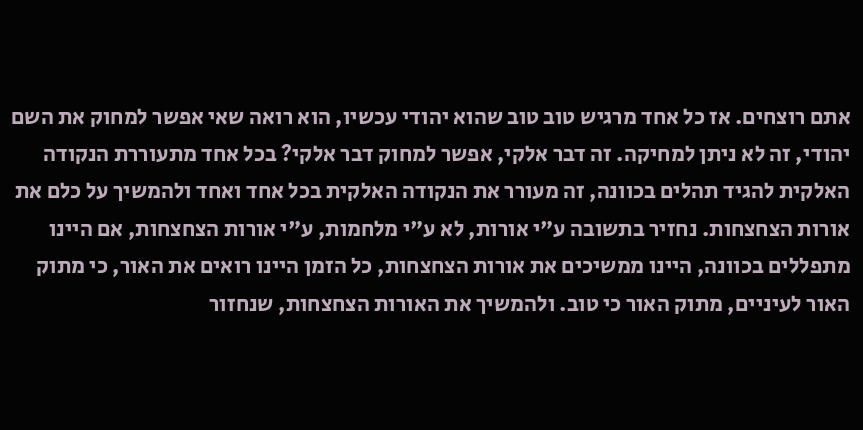אתם רוצחים. אז כל אחד מרגיש טוב טוב שהוא יהודי עכשיו, הוא רואה שאי אפשר למחוק את השם יהודי, זה לא ניתן למחיקה. זה דבר אלקי, אפשר למחוק דבר אלקי? בכל אחד מתעוררת הנקודה האלקית להגיד תהלים בכוונה, זה מעורר את הנקודה האלקית בכל אחד ואחד ולהמשיך על כלם את אורות הצחצחות. נחזיר בתשובה ע"י אורות, לא ע"י מלחמות, ע"י אורות הצחצחות, אם היינו מתפללים בכוונה, היינו ממשיכים את אורות הצחצחות, כל הזמן היינו רואים את האור, כי מתוק האור לעיניים, מתוק האור כי טוב. ולהמשיך את האורות הצחצחות, שנחזור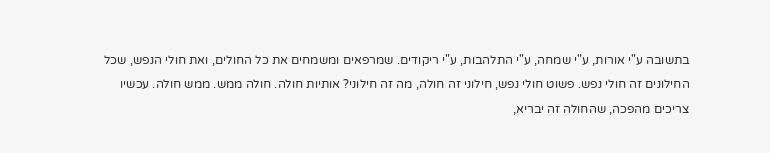בתשובה ע"י אורות, ע"י שמחה, ע"י התלהבות, ע"י ריקודים. שמרפאים ומשמחים את כל החולים, ואת חולי הנפש, שכל החילונים זה חולי נפש. פשוט חולי נפש, חילוני זה חולה, מה זה חילוני? אותיות חולה. חולה ממש. ממש חולה. עכשיו צריכים מהפכה, שהחולה זה יבריא,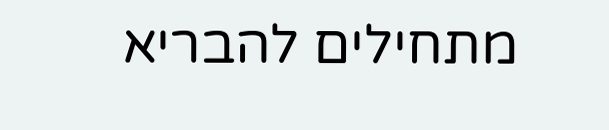מתחילים להבריא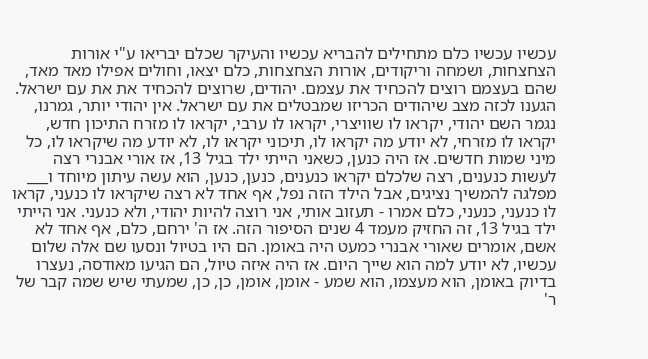עכשיו עכשיו כלם מתחילים להבריא עכשיו והעיקר שכלם יבריאו ע"י אורות הצחצחות, ושמחה וריקודים, אורות הצחצחות, כלם יצאו, וחולים אפילו מאד מאד, שהם בעצמם רוצים להכחיד את עצמם. יהודים, שרוצים להכחיד את את עם ישראל. הגענו לכזה מצב שיהודים הכריזו שמבטלים את עם ישראל. אין יהודי יותר, גמרנו, נגמר השם יהודי, יקראו לו שוויצרי, יקראו לו ערבי, יקראו לו מזרח התיכון חדש, יקראו לו מזרחי, לא יודע מה יקראו לו, תיכוני יקראו לו, לא יודע מה שיקראו לו, כל מיני שמות חדשים. אז היה כנען, כשאני הייתי ילד בגיל 13, אז אורי אבנרי רצה לעשות כנענים, רצה שלכלם יקראו כנענים, כנען, כנען, הוא עשה עיתון מיוחד ו___ מפלגה להמשיך נציגים, אבל הילד הזה נפל, אף אחד לא רצה שיקראו לו כנעני, קראו לו כנעני, כנעני, כלם אמרו - תעזוב אותי, אני רוצה להיות יהודי, ולא כנעני. אני הייתי ילד בגיל 13, זה החזיק מעמד 4 שנים הסיפור הזה. אז ה' ירחם, כלם, אף אחד לא אשם, אומרים שאורי אבנרי כמעט היה באומן. הם היו בטיול ונסעו שם אלה שלום עכשיו, לא יודע למה הוא שייך היום. אז היה איזה טיול, הם הגיעו מאודסה, נעצרו בדיוק באומן, הוא מעצמו, הוא שמע - אומן, אומן, כן, כן, שמעתי שיש שמה קבר של ר'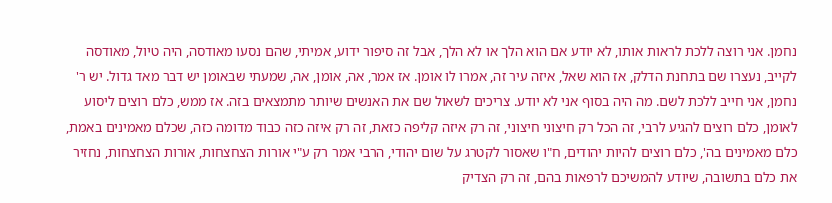נחמן. אני רוצה ללכת לראות אותו, לא יודע אם הוא הלך או לא הלך, אבל זה סיפור ידוע, אמיתי, שהם נסעו מאודסה, היה טיול, מאודסה לקייב, נעצרו שם בתחנת הדלק, אז הוא שאל, איזה עיר זה, אמרו לו אומן. אז אמר, אה, אומן, אה, שמעתי שבאומן יש דבר מאד גדול. יש ר' נחמן, אני חייב ללכת לשם. מה היה בסוף אני לא יודע. צריכים לשאול שם את האנשים שיותר מתמצאים בזה. אז ממש, כלם רוצים ליסוע לאומן, כלם רוצים להגיע לרבי, זה הכל רק חיצוני חיצוני, זה רק איזה קליפה כזאת, זה רק איזה כזה כבוד מדומה כזה, שכלם מאמינים באמת, כלם מאמינים בה', כלם רוצים להיות יהודים, ח"ו שאסור לקטרג על שום יהודי, הרבי אמר רק ע"י אורות הצחצחות, אורות הצחצחות, נחזיר את כלם בתשובה, שיודע להמשיכם לרפאות בהם, זה רק הצדיק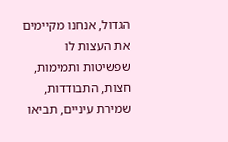הגדול, אנחנו מקיימים את העצות לו שפשיטות ותמימות, חצות, התבודדות, שמירת עיניים, תביאו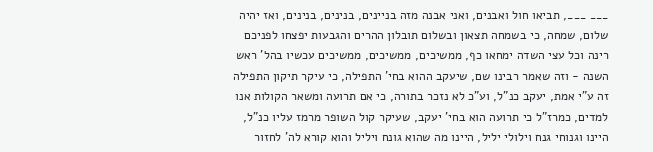___ ___, תביאו חול ואבנים, ואני אבנה מזה בניינים, בנינים, בנינים, ואז יהיה שלום, שמחה, כי בשמחה תצאון ובשלום תובלון ההרים והגבעות יפצחו לפניכם רינה וכל עצי השדה ימחאו כף, ממשיכים, ממשיכים, ממשיכים עכשיו בהל' ראש השנה - וזה שאמר רבינו שם, שיעקב ההוא בחי' התפילה, כי עיקר תיקון התפילה זה ע"י אמת, יעקב כנ"ל, וע"כ לא נזכר בתורה, כי אם תרועה ומשאר הקולות אנו למדים, כמרז"ל כי תרועה הוא בחי' יעקב, שעיקר קול השופר מרמז עליו כנ"ל, היינו וגנוחי גנח וילולי יליל, היינו מה שהוא גונח ויליל והוא קורא לה' לחזור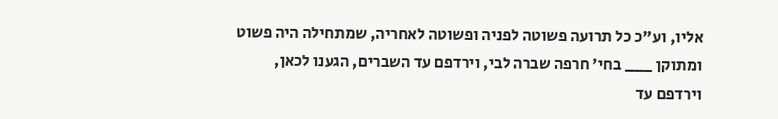אליו, וע"כ כל תרועה פשוטה לפניה ופשוטה לאחריה, שמתחילה היה פשוט ומתוקן ___ בחי' חרפה שברה לבי, וירדפם עד השברים, הגענו לכאן, וירדפם עד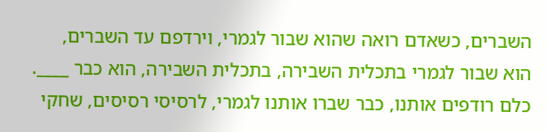השברים, כשאדם רואה שהוא שבור לגמרי, וירדפם עד השברים, הוא שבור לגמרי בתכלית השבירה, בתכלית השבירה, הוא כבר ____. כלם רודפים אותנו, כבר שברו אותנו לגמרי, לרסיסי רסיסים, שחקי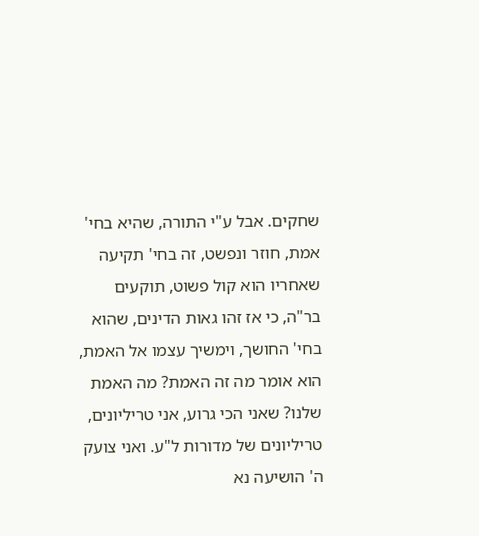שחקים. אבל ע"י התורה, שהיא בחי' אמת, חוזר ונפשט, זה בחי' תקיעה שאחריו הוא קול פשוט, תוקעים בר"ה, כי אז זהו גאות הדינים, שהוא בחי' החושך, וימשיך עצמו אל האמת, הוא אומר מה זה האמת? מה האמת שלנו? שאני הכי גרוע, אני טריליונים, טריליונים של מדורות ל"ע. ואני צועק ה' הושיעה נא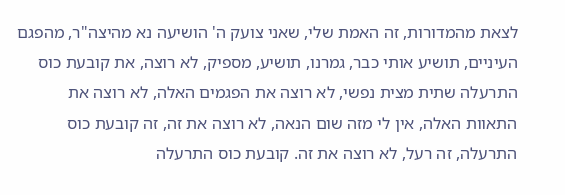לצאת מהמדורות, זה האמת שלי, שאני צועק ה' הושיעה נא מהיצה"ר, מהפגם העיניים, תושיע אותי כבר, גמרנו, תושיע, מספיק, לא רוצה, את קובעת כוס התרעלה שתית מצית נפשי, לא רוצה את הפגמים האלה, לא רוצה את התאוות האלה, אין לי מזה שום הנאה, לא רוצה את זה, זה קובעת כוס התרעלה, זה רעל, לא רוצה את זה. קובעת כוס התרעלה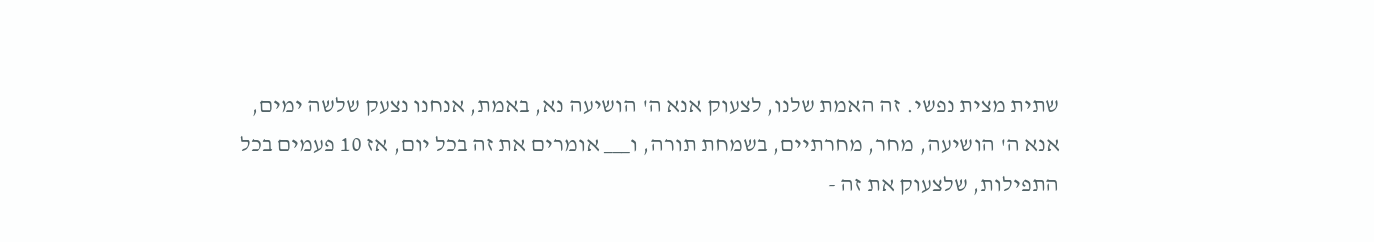שתית מצית נפשי. זה האמת שלנו, לצעוק אנא ה' הושיעה נא, באמת, אנחנו נצעק שלשה ימים, אנא ה' הושיעה, מחר, מחרתיים, בשמחת תורה, ו___ אומרים את זה בכל יום, אז 10 פעמים בכל התפילות, שלצעוק את זה -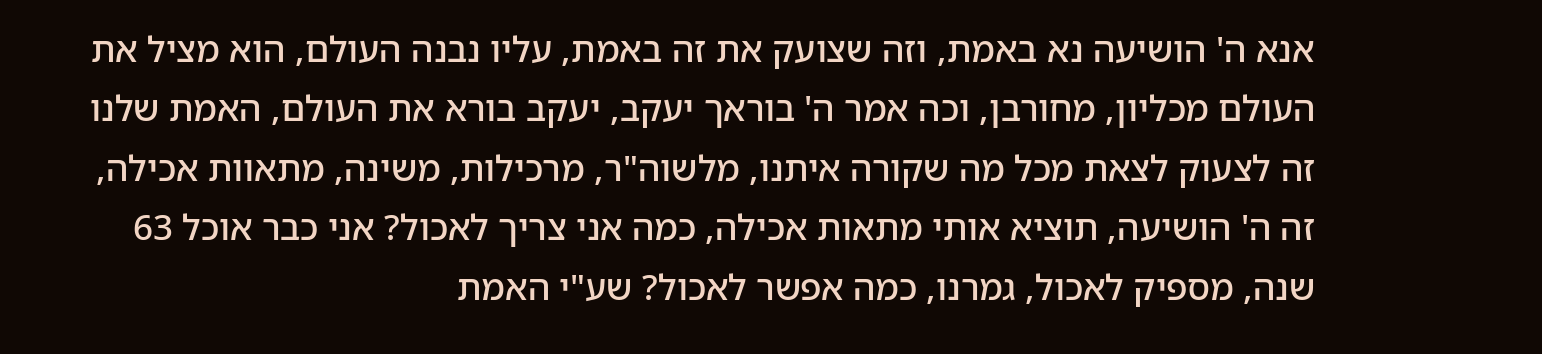אנא ה' הושיעה נא באמת, וזה שצועק את זה באמת, עליו נבנה העולם, הוא מציל את העולם מכליון, מחורבן, וכה אמר ה' בוראך יעקב, יעקב בורא את העולם, האמת שלנו זה לצעוק לצאת מכל מה שקורה איתנו, מלשוה"ר, מרכילות, משינה, מתאוות אכילה, זה ה' הושיעה, תוציא אותי מתאות אכילה, כמה אני צריך לאכול? אני כבר אוכל 63 שנה, מספיק לאכול, גמרנו, כמה אפשר לאכול? שע"י האמת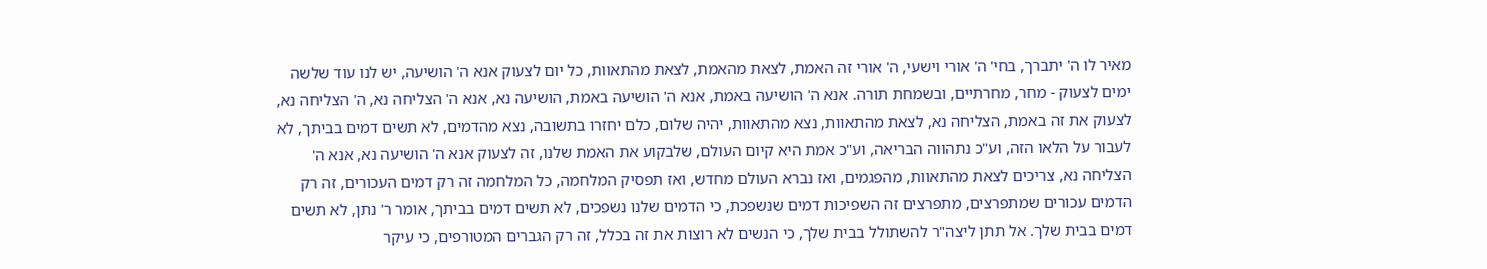מאיר לו ה' יתברך, בחי' ה' אורי וישעי, ה' אורי זה האמת, לצאת מהאמת, לצאת מהתאוות, כל יום לצעוק אנא ה' הושיעה, יש לנו עוד שלשה ימים לצעוק - מחר, מחרתיים, ובשמחת תורה. אנא ה' הושיעה באמת, אנא ה' הושיעה באמת, הושיעה נא, אנא ה' הצליחה נא, ה' הצליחה נא, לצעוק את זה באמת, הצליחה נא, לצאת מהתאוות, נצא מהתאוות, יהיה שלום, כלם יחזרו בתשובה, נצא מהדמים, לא תשים דמים בביתך, לא לעבור על הלאו הזה, וע"כ נתהווה הבריאה, וע"כ אמת היא קיום העולם, שלבקוע את האמת שלנו, זה לצעוק אנא ה' הושיעה נא, אנא ה' הצליחה נא, צריכים לצאת מהתאוות, מהפגמים, ואז נברא העולם מחדש, ואז תפסיק המלחמה, כל המלחמה זה רק דמים העכורים, זה רק הדמים עכורים שמתפרצים, מתפרצים זה השפיכות דמים שנשפכת, כי הדמים שלנו נשפכים, לא תשים דמים בביתך, אומר ר' נתן, לא תשים דמים בבית שלך. אל תתן ליצה"ר להשתולל בבית שלך, כי הנשים לא רוצות את זה בכלל, זה רק הגברים המטורפים, כי עיקר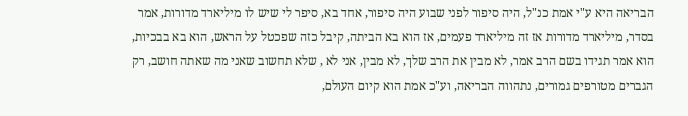הבריאה היא ע"י אמת כנ"ל, היה סיפור לפני שבוע היה סיפור, אחד בא, סיפר לי שיש לו מיליארד מדורות, אמר בסדר, מיליארד מדורות אז זה מיליארד פעמים, אז הוא בא הביתה, קיבל כזה שפכטל על הראש, הוא בא בבכיות, הוא אמר תגידו בשם הרב אמר, לא מבין את הרב שלך, לא מבין, אני לא , שלא תחשוב שאני מה שאתה חושב, רק הגברים מטורפים גמורים, נתהווה הבריאה, וע"כ אמת הוא קיום העולם,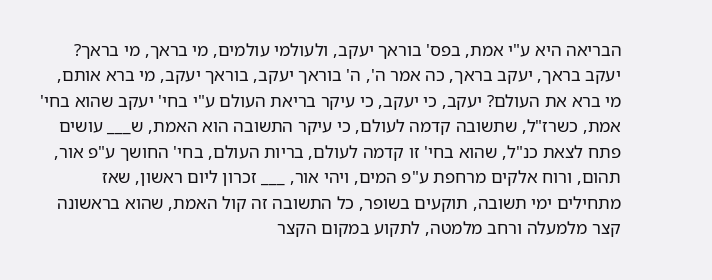הבריאה היא ע"י אמת, בפס' בוראך יעקב, ולעולמי עולמים, מי בראך, מי בראך? יעקב בראך, יעקב בראך, כה אמר ה', ה' בוראך יעקב, בוראך יעקב, מי ברא אותם, מי ברא את העולם? יעקב, כי יעקב, כי עיקר בריאת העולם ע"י בחי' יעקב שהוא בחי' אמת, כשרז"ל, שתשובה קדמה לעולם, כי עיקר התשובה הוא האמת, ש___ עושים פתח לצאת כנ"ל, שהוא בחי' זו קדמה לעולם, בריות העולם, בחי' החושך ע"פ אור, תהום, ורוח אלקים מרחפת ע"פ המים, ויהי אור, ___ זכרון ליום ראשון, שאז מתחילים ימי תשובה, תוקעים בשופר, כל התשובה זה קול האמת, שהוא בראשונה קצר מלמעלה ורחב מלמטה, לתקוע במקום הקצר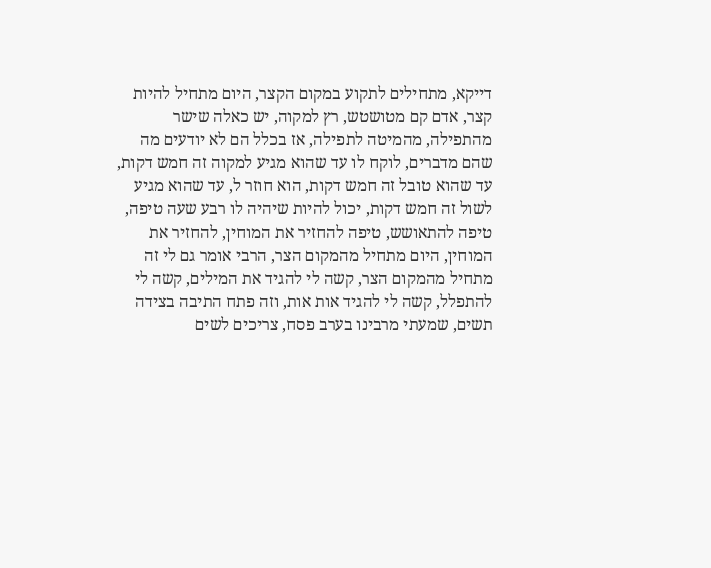דייקא, מתחילים לתקוע במקום הקצר, היום מתחיל להיות קצר, אדם קם מטושטש, רץ למקוה, יש כאלה שישר מהתפילה, מהמיטה לתפילה, אז בכלל הם לא יודעים מה שהם מדברים, לוקח לו עד שהוא מגיע למקוה זה חמש דקות, עד שהוא טובל זה חמש דקות, הוא חוזר ל, עד שהוא מגיע לשול זה חמש דקות, יכול להיות שיהיה לו רבע שעה טיפה, טיפה להתאושש, טיפה להחזיר את המוחין, להחזיר את המוחין, היום מתחיל מהמקום הצר, הרבי אומר גם לי זה מתחיל מהמקום הצר, קשה לי להגיד את המילים, קשה לי להתפלל, קשה לי להגיד אות אות, וזה פתח התיבה בצידה תשים, שמעתי מרבינו בערב פסח, צריכים לשים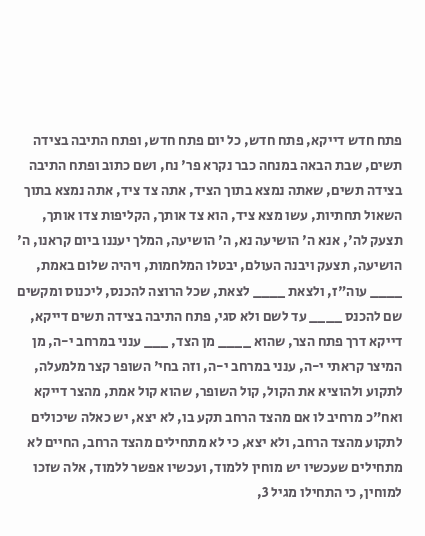פתח חדש דייקא, פתח חדש, כל יום פתח חדש, ופתח התיבה בצידה תשים, שבת הבאה במנחה כבר נקרא פר' נח, ושם כתוב ופתח התיבה בצידה תשים, שאתה נמצא בתוך הציד, אתה צד ציד, אתה נמצא בתוך השאול תחתיות, עשו מצא ציד, הוא צד אותך, הקליפות צדו אותך, תצעק לה', אנא ה' הושיעה נא, ה' הושיעה, המלך יעננו ביום קראנו, ה' הושיעה, תצעק ויבנה העולם, יבטלו המלחמות, ויהיה שלום באמת, ____ עוה"ז, ולצאת ____ לצאת, שכל הרוצה להכנס, ליכנוס ומקשים שם להכנס ____ עד לשם ולא סגי, פתח התיבה בצידה תשים דייקא, דייקא דרך פתח הצר, שהוא ____ מן הצד, ___ ענני במרחב י-ה, מן המיצר קראתי י-ה, ענני במרחב י-ה, וזה בחי' השופר קצר מלמעלה, לתקוע ולהוציא את הקול, קול השופר, שהוא קול אמת, מהצר דייקא ואח"כ מרחיב לו אם מהצד הרחב תקע בו, לא יצא, יש כאלה שיכולים לתקוע מהצד הרחב, ולא יצא, כי לא מתחילים מהצד הרחב, החיים לא מתחילים שעכשיו יש מוחין ללמוד, ועכשיו אפשר ללמוד, אלה שזכו למוחין, כי התחילו מגיל 3,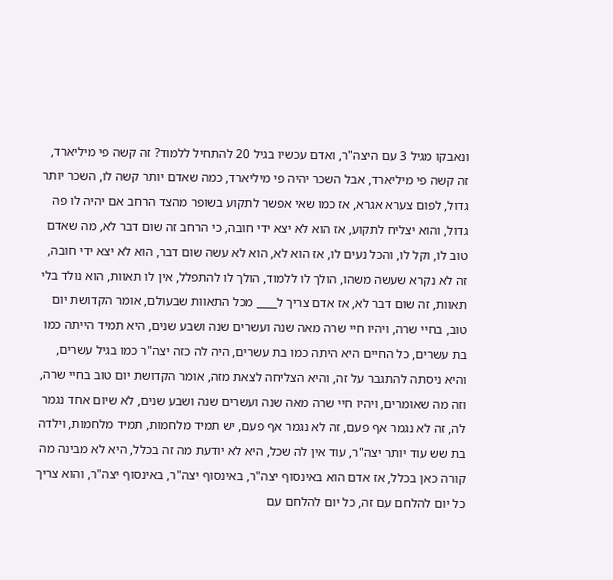ונאבקו מגיל 3 עם היצה"ר, ואדם עכשיו בגיל 20 להתחיל ללמוד? זה קשה פי מיליארד, זה קשה פי מיליארד, אבל השכר יהיה פי מיליארד, כמה שאדם יותר קשה לו, השכר יותר גדול, לפום צערא אגרא, אז כמו שאי אפשר לתקוע בשופר מהצד הרחב אם יהיה לו פה גדול, והוא יצליח לתקוע, אז הוא לא יצא ידי חובה, כי הרחב זה שום דבר לא, מה שאדם טוב לו, וקל לו, והכל נעים לו, אז הוא לא, הוא לא עשה שום דבר, הוא לא יצא ידי חובה, זה לא נקרא שעשה משהו, הולך לו ללמוד, הולך לו להתפלל, אין לו תאוות, הוא נולד בלי תאוות, זה שום דבר לא, אז אדם צריך ל____ מכל התאוות שבעולם, אומר הקדושת יום טוב, בחיי שרה, ויהיו חיי שרה מאה שנה ועשרים שנה ושבע שנים, היא תמיד הייתה כמו בת עשרים, כל החיים היא היתה כמו בת עשרים, היה לה כזה יצה"ר כמו בגיל עשרים, והיא ניסתה להתגבר על זה, והיא הצליחה לצאת מזה, אומר הקדושת יום טוב בחיי שרה, וזה מה שאומרים, ויהיו חיי שרה מאה שנה ועשרים שנה ושבע שנים, לא שיום אחד נגמר לה, זה לא נגמר אף פעם, זה לא נגמר אף פעם, יש תמיד מלחמות, תמיד מלחמות, וילדה בת שש עוד יותר יצה"ר, עוד אין לה שכל, היא לא יודעת מה זה בכלל, היא לא מבינה מה קורה כאן בכלל, אז אדם הוא באינסוף יצה"ר, באינסוף יצה"ר, באינסוף יצה"ר, והוא צריך כל יום להלחם עם זה, כל יום להלחם עם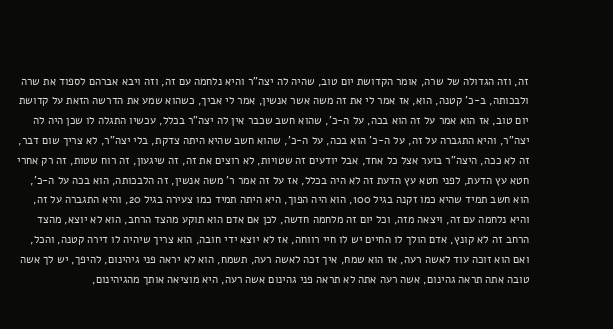זה, וזה הגדולה של שרה, אומר הקדושת יום טוב, שהיה לה יצה"ר והיא נלחמה עם זה, וזה ויבא אברהם לספוד את שרה ולבכותה, ב-כ' קטנה, הוא, אז אמר לי את זה משה אשר אנשין, אמר לי אביך, כשהוא שמע את הדרשה הזאת על קדושת יום טוב, אז הוא אמר על זה הוא בכה, על ה-כ', שהוא חשב שכבר אין לה יצה"ר בכלל, עכשיו התגלה לו שכן היה לה יצה"ר, והיא התגברה על זה, על ה-כ' הוא בכה, על ה-כ', שהוא חשב שהיא היתה צדקת, בלי יצה"ר, לא צריך שום דבר, זה לא ככה, היצה"ר בוער אצל כל אחד, אבל יודעים זה שטויות, לא רוצים את זה, זה שיגעון, זה רוח שטות, זה רק אחרי חטא עץ הדעת, לפני חטא עץ הדעת זה לא היה בכלל, אז על זה אמר ר' משה אנשין, זה הלבכותה, הוא בכה על ה-כ', הוא חשב תמיד שהיא כמו זקנה בגיל 100, הוא היה הפוך, היא היתה תמיד כמו צעירה בגיל 20, והיא התגברה על זה, והיא נלחמה עם זה, ויצאה מזה, וכל יום זה מלחמה חדשה, לכן אם אדם הוא תוקע מהצד הרחב, הוא לא יוצא, מהצד הרחב זה לא קונץ, אדם הולך לו החיים יש לו חיי רווחה, אז לא יוצא ידי חובה, הוא צריך שיהיה לו דירה קטנה, והכל, ואם הוא זוכה עוד לאשה רעה, אז הוא שמח, איך זכה לאשה רעה, תשמח, הוא לא יראה פני גיהינום, להיפך, יש לך אשה טובה אתה תראה גהינום, אשה רעה אתה לא תראה פני גהינום אשה רעה, היא מוציאה אותך מהגיהינום,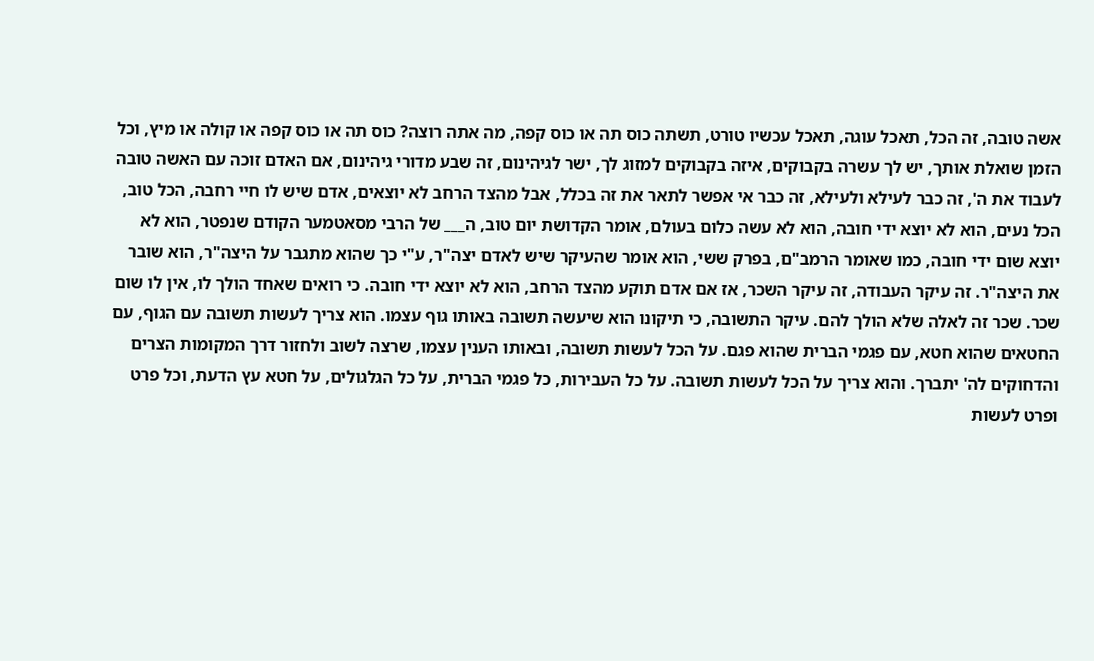אשה טובה, זה הכל, תאכל עוגה, תאכל עכשיו טורט, תשתה כוס תה או כוס קפה, מה אתה רוצה? כוס תה או כוס קפה או קולה או מיץ, וכל הזמן שואלת אותך, יש לך עשרה בקבוקים, איזה בקבוקים למזוג לך, ישר לגיהינום, זה שבע מדורי גיהינום, אם האדם זוכה עם האשה טובה לעבוד את ה', זה כבר לעילא ולעילא, זה כבר אי אפשר לתאר את זה בכלל, אבל מהצד הרחב לא יוצאים, אדם שיש לו חיי רחבה, הכל טוב, הכל נעים, הוא לא יוצא ידי חובה, הוא לא עשה כלום בעולם, אומר הקדושת יום טוב, ה___ של הרבי מסאטמער הקודם שנפטר, הוא לא יוצא שום ידי חובה, כמו שאומר הרמב"ם, בפרק ששי, הוא אומר שהעיקר שיש לאדם יצה"ר, ע"י כך שהוא מתגבר על היצה"ר, הוא שובר את היצה"ר. זה עיקר העבודה, זה עיקר השכר, אז אם אדם תוקע מהצד הרחב, הוא לא יוצא ידי חובה. כי רואים שאחד הולך לו, אין לו שום שכר. שכר זה לאלה שלא הולך להם. עיקר התשובה, כי תיקונו הוא שיעשה תשובה באותו גוף עצמו. הוא צריך לעשות תשובה עם הגוף, עם החטאים שהוא חטא, עם פגמי הברית שהוא פגם. על הכל לעשות תשובה, ובאותו הענין עצמו, שרצה לשוב ולחזור דרך המקומות הצרים והדחוקים לה' יתברך. והוא צריך על הכל לעשות תשובה. על כל העבירות, כל פגמי הברית, על כל הגלגולים, על חטא עץ הדעת, וכל פרט ופרט לעשות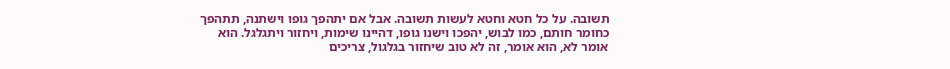תשובה. על כל חטא וחטא לעשות תשובה. אבל אם יתהפך גופו וישתנה, תתהפך כחומר חותם, כמו לבוש, יהפכו וישנו גופו, דהיינו שימות, ויחזור ויתגלגל. הוא אומר לא, הוא אומר, זה לא טוב שיחזור בגלגול, צריכים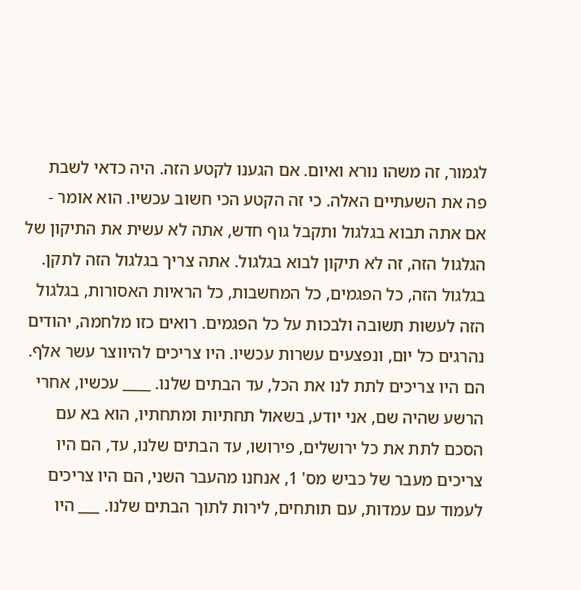לגמור, זה משהו נורא ואיום. אם הגענו לקטע הזה. היה כדאי לשבת פה את השעתיים האלה. כי זה הקטע הכי חשוב עכשיו. הוא אומר - אם אתה תבוא בגלגול ותקבל גוף חדש, אתה לא עשית את התיקון של הגלגול הזה, זה לא תיקון לבוא בגלגול. אתה צריך בגלגול הזה לתקן. בגלגול הזה, כל הפגמים, כל המחשבות, כל הראיות האסורות, בגלגול הזה לעשות תשובה ולבכות על כל הפגמים. רואים כזו מלחמה, יהודים נהרגים כל יום, ונפצעים עשרות עכשיו. היו צריכים להיווצר עשר אלף. הם היו צריכים לתת לנו את הכל, עד הבתים שלנו. ____ עכשיו, אחרי הרשע שהיה שם, אני יודע, בשאול תחתיות ומתחתיו, הוא בא עם הסכם לתת את כל ירושלים, פירושו, עד הבתים שלנו, עד, הם היו צריכים מעבר של כביש מס' 1, אנחנו מהעבר השני, הם היו צריכים לעמוד עם עמדות, עם תותחים, לירות לתוך הבתים שלנו. ___ היו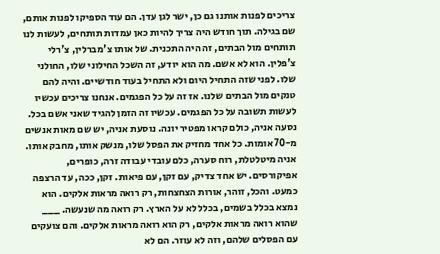צריכים לפנות אותנו גם כן, ישר לגן עדן. הם עוד הספיקו לפנות אותם, שם בגילה. תוך חודש היה צריך להיות כאן עמדות תותחים, לעשות לנו תותחים מול הבתים, זה היה התכנית. של אותו צ'מברלין, צ'רלי צ'פלין. הוא לא אשם. מה הוא יודע, זה השכל החילוני שלו, החולני שלו. לפני שזה התחיל היום ולא התחיל בעוד חודשיים. והיה להם טנקים מול הבתים שלנו. אז זה על כל הפגמים. אנחנו צריכים עכשיו לעשות תשובה על כל הפגמים. עכשיו זה הזמן להגיד שאני אשם בכל. נסעה אניה, כולם קראו מפטיר יונה. נוסעת אניה, יש שם מאות אנשים מ-70 אומות. כל אחד מחזיק את הפסל שלו, מנשק אותו, מחבק אותו. אניה מיטלטלת, רוח סערה, כלם עובדי עבודה זרה, כופרים, אפיקורסים. יש אחד צדיק, עם זקן, עם פיאות. זקן, ככה, עד הרצפה כמעט. והכל, זוהר, אורות הצחצחות, רק רואה מראות אלקים. הוא נמצא בכלל בשמים, בכלל לא על הארץ. רק רואה מה שנעשה. ___ שהוא רואה מראות אלקים, רק הוא רואה מראות אלקים. והם צועקים עם הפסלים שלהם, וזה לא עוזר. הם לא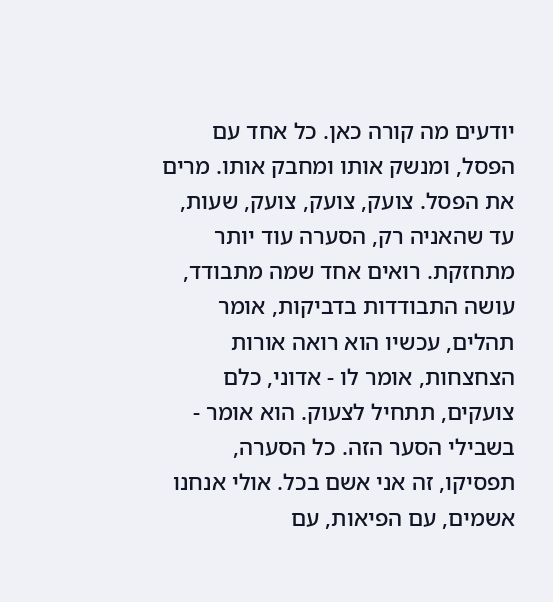יודעים מה קורה כאן. כל אחד עם הפסל, ומנשק אותו ומחבק אותו. מרים את הפסל. צועק, צועק, צועק, שעות, עד שהאניה רק, הסערה עוד יותר מתחזקת. רואים אחד שמה מתבודד, עושה התבודדות בדביקות, אומר תהלים, עכשיו הוא רואה אורות הצחצחות, אומר לו - אדוני, כלם צועקים, תתחיל לצעוק. הוא אומר - בשבילי הסער הזה. כל הסערה, תפסיקו, זה אני אשם בכל. אולי אנחנו אשמים, עם הפיאות, עם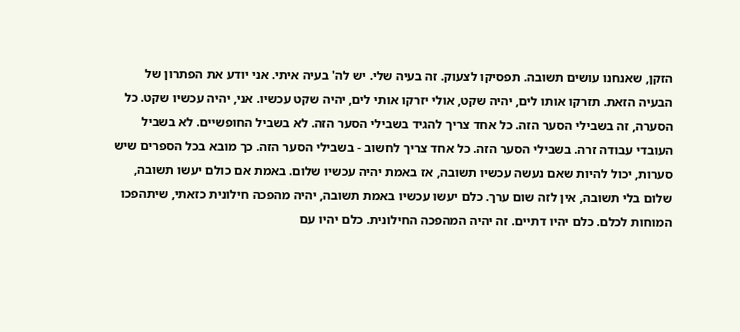הזקן, שאנחנו עושים תשובה. תפסיקו לצעוק. זה בעיה שלי. יש לה' בעיה איתי. אני יודע את הפתרון של הבעיה הזאת. תזרקו אותו לים, יהיה שקט, אולי יזרקו אותי לים, יהיה שקט עכשיו. אני, יהיה עכשיו שקט. כל הסערה, זה בשבילי הסער הזה. כל אחד צריך להגיד בשבילי הסער הזה. לא בשביל החופשיים. לא בשביל העובדי עבודה זרה. בשבילי הסער הזה. כל אחד צריך לחשוב - בשבילי הסער הזה. כך מובא בכל הספרים שיש סערות, יכול להיות שאם נעשה עכשיו תשובה, אז באמת יהיה עכשיו שלום. באמת אם כולם יעשו תשובה, שלום בלי תשובה, אין לזה שום ערך. כלם יעשו עכשיו באמת תשובה, יהיה מהפכה חילונית כזאתי, שיתהפכו המוחות לכלם. כלם יהיו דתיים. זה יהיה המהפכה החילונית. כלם יהיו עם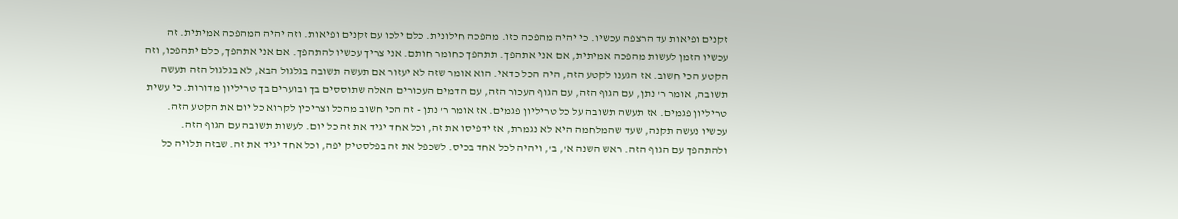זקנים ופיאות עד הרצפה עכשיו. כי יהיה מהפכה כזו. מהפכה חילונית. כלם ילכו עם זקנים ופיאות. וזה יהיה המהפכה אמיתית. זה עכשיו הזמן לעשות מהפכה אמיתית, אם אני אתהפך. תתהפך כחומר חותם. אני צריך עכשיו להתהפך. אם אני אתהפך, כלם יתהפכו, וזה הקטע הכי חשוב. אז הגענו לקטע הזה, היה הכל כדאי. הוא אומר שזה לא יעזור אם תעשה תשובה בגלגול הבא, לא בגלגול הזה תעשה תשובה, אומר ר' נתן, עם הגוף הזה, עם הגוף העכור הזה, עם הדמים העכורים האלה שתוססים בך ובוערים בך טריליון מדורות. כי עשית טריליון פגמים. אז תעשה תשובה על כל טריליון פגמים. אז אומר ר' נתן - זה הכי חשוב מהכל וצריכין לקרוא כל יום את הקטע הזה. עכשיו נעשה תקנה, שעד שהמלחמה היא לא נגמרת, אז ידפיסו את זה, וכל אחד יגיד את זה כל יום. לעשות תשובה עם הגוף הזה. ולהתהפך עם הגוף הזה. ראש השנה א', ב', ויהיה לכל אחד בכיס. לשכפל את זה בפלסטיק יפה, וכל אחד יגיד את זה. שבזה תלויה כל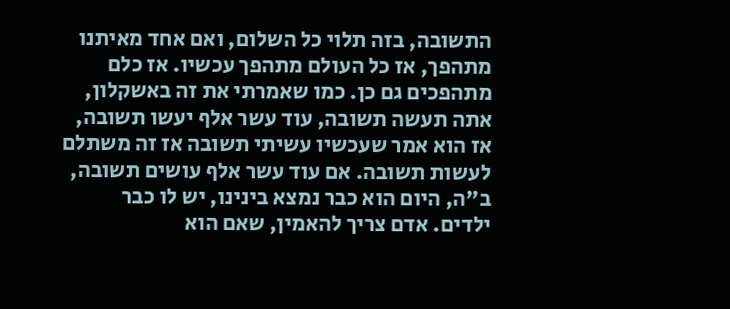התשובה, בזה תלוי כל השלום, ואם אחד מאיתנו מתהפך, אז כל העולם מתהפך עכשיו. אז כלם מתהפכים גם כן. כמו שאמרתי את זה באשקלון, אתה תעשה תשובה, עוד עשר אלף יעשו תשובה, אז הוא אמר שעכשיו עשיתי תשובה אז זה משתלם לעשות תשובה. אם עוד עשר אלף עושים תשובה, ב"ה, היום הוא כבר נמצא בינינו, יש לו כבר ילדים. אדם צריך להאמין, שאם הוא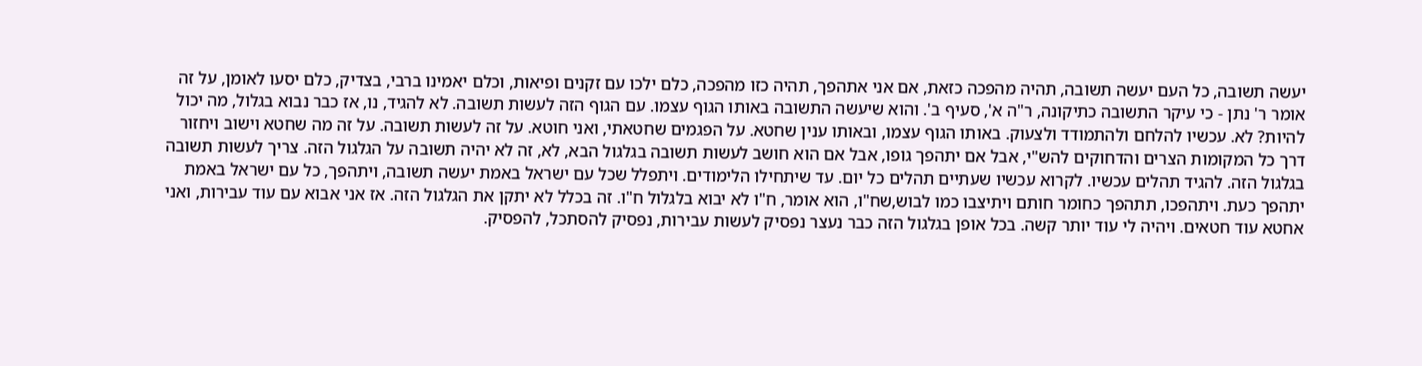יעשה תשובה, כל העם יעשה תשובה, תהיה מהפכה כזאת, אם אני אתהפך, תהיה כזו מהפכה, כלם ילכו עם זקנים ופיאות, וכלם יאמינו ברבי, בצדיק, כלם יסעו לאומן, על זה אומר ר' נתן - כי עיקר התשובה כתיקונה, ר"ה א', סעיף ב'. והוא שיעשה התשובה באותו הגוף עצמו. עם הגוף הזה לעשות תשובה. לא להגיד, נו, אז כבר נבוא בגלול, מה יכול להיות? לא. עכשיו להלחם ולהתמודד ולצעוק. באותו הגוף עצמו, ובאותו ענין שחטא. על הפגמים שחטאתי, ואני חוטא. על זה לעשות תשובה. על זה מה שחטא וישוב ויחזור דרך כל המקומות הצרים והדחוקים להש"י, אבל אם יתהפך גופו, אבל אם הוא חושב לעשות תשובה בגלגול הבא, לא, זה לא יהיה תשובה על הגלגול הזה. צריך לעשות תשובה בגלגול הזה. להגיד תהלים עכשיו. לקרוא עכשיו שעתיים תהלים כל יום. עד שיתחילו הלימודים. ויתפלל שכל עם ישראל באמת יעשה תשובה, ויתהפך, כל עם ישראל באמת יתהפך כעת. ויתהפכו, תתהפך כחומר חותם ויתיצבו כמו לבוש,שח"ו, הוא אומר, ח"ו לא יבוא בלגלול ח"ו. זה בכלל לא יתקן את הגלגול הזה. אז אני אבוא עם עוד עבירות, ואני אחטא עוד חטאים. ויהיה לי עוד יותר קשה. בכל אופן בגלגול הזה כבר נעצר נפסיק לעשות עבירות, נפסיק להסתכל, להפסיק.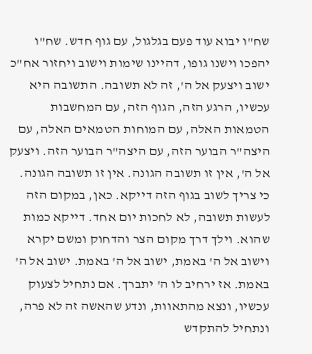שח"ו יבוא עוד פעם בגלגול, עם גוף חדש. שח"ו יהפכו וישנו גופו, דהיינו שימות וישוב ויחזור אח"כ ישוב ויצעק אל ה', זה לא תשובה. התשובה היא עכשיו, הרגע הזה, הגוף הזה, עם המחשבות הטמאות האלה, עם המוחות הטמאים האלה, עם היצה"ר הבוער הזה, עם היצה"ר הבוער הזה. ויצעק אל ה', אין זו תשובה הגונה. אין זו תשובה הגונה. כי צריך לשוב בגוף הזה דייקא. כאן, במקום הזה לעשות תשובה, לא לחכות יום אחד. דייקא כמות שהוא. וילך דרך מקום הצר והדחוק ומשם יקרא וישוב אל ה' באמת, ישוב אל ה' באמת. ישוב אל ה' באמת. אז ירחיב לו ה' יתברך. אם נתחיל לצעוק עכשיו, ונצא מהתאוות, ונדע שהאשה זה לא פרה, ונתחיל להתקדש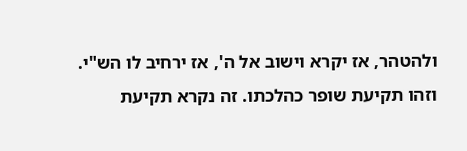ולהטהר, אז יקרא וישוב אל ה', אז ירחיב לו הש"י. וזהו תקיעת שופר כהלכתו. זה נקרא תקיעת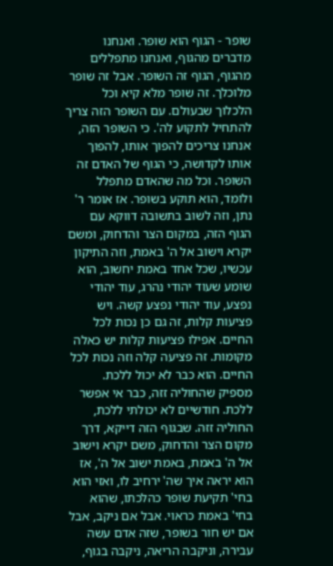שופר - הגוף הוא שופר. ואנחנו מדברים מהגוף, ואנחנו מתפללים מהגוף, הגוף זה השופר. אבל זה שופר מלוכלך. זה שופר מלא קיא וכל הלכלוך שבעולם. עם השופר הזה צריך להתחיל לתקוע לה'. כי השופר הזה, אנחנו צריכים להפוך אותו, להפוך אותו לקדושה, כי הגוף של האדם זה השופר. וכל מה שהאדם מתפלל ולומד, הוא תוקע בשופר. אז אומר ר' נתן, וזה לשוב בתשובה דווקא עם הגוף הזה, במקום הצר והדחוק, ומשם יקרא וישוב אל ה' באמת, וזה התיקון עכשיו, שכל אחד באמת יחשוב, הוא שומע שעוד יהודי נהרג, עוד יהודי נפצע, עוד יהודי נפצע קשה. ויש פציעות קלות, זה גם כן נכות לכל החיים. אפילו פציעות קלות יש כאלה מקומות. זה פציעה קלה וזה נכות לכל החיים. הוא כבר לא יכול ללכת. מספיק שהחוליה זזה, כבר אי אפשר ללכת. חודשיים לא יכולתי ללכת, החוליה זזה. שבגוף הזה דייקא, דרך מקום הצר והדחוק, משם יקרא וישוב אל ה' באמת, באמת ישוב אל ה', אז הוא יראה איך שה' ירחיב לו, ואזי הוא בחי' תקיעת שופר כהלכתו, שהוא בחי' באמת כראוי. אבל אם ניקב, אבל אם יש חור בשופר, שזה אדם עשה עבירה, וניקבה הריאה, ניקבה בגוף,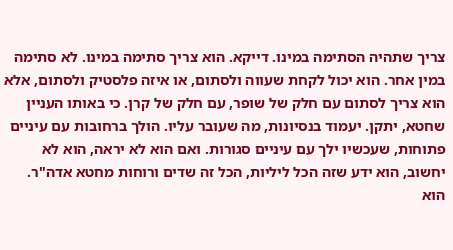צריך שתהיה הסתימה במינו. דייקא. הוא צריך סתימה במינו. לא סתימה במין אחר. הוא יכול לקחת שעווה ולסתום, או איזה פלסטיק ולסתום, אלא הוא צריך לסתום עם חלק של שופר, עם חלק של קרן. כי באותו העניין שחטא, יתקן. יעמוד בנסיונות, מה שעובר עליו. הולך ברחובות עם עיניים פתוחות, שעכשיו ילך עם עיניים סגורות. ואם הוא לא יראה, הוא לא יחשוב, הוא ידע שזה הכל ליליות, הכל זה שדים ורוחות מחטא אדה"ר. הוא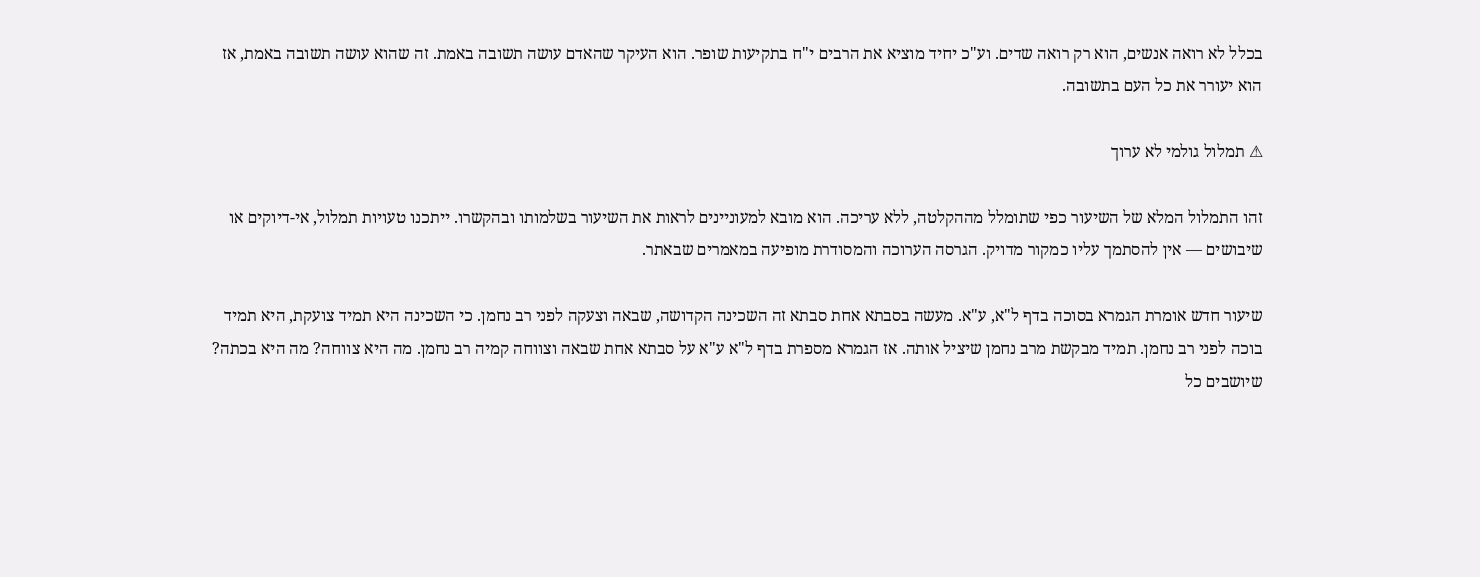בכלל לא רואה אנשים, הוא רק רואה שדים. וע"כ יחיד מוציא את הרבים י"ח בתקיעות שופר. הוא העיקר שהאדם עושה תשובה באמת. זה שהוא עושה תשובה באמת, אז הוא יעורר את כל העם בתשובה.

⚠ תמלול גולמי לא ערוך

זהו התמלול המלא של השיעור כפי שתומלל מההקלטה, ללא עריכה. הוא מובא למעוניינים לראות את השיעור בשלמותו ובהקשרו. ייתכנו טעויות תמלול, אי-דיוקים או שיבושים — אין להסתמך עליו כמקור מדויק. הגרסה הערוכה והמסודרת מופיעה במאמרים שבאתר.

שיעור חדש אומרת הגמרא בסוכה בדף ל"א, ע"א. מעשה בסבתא אחת סבתא זה השכינה הקדושה, שבאה וצעקה לפני רב נחמן. כי השכינה היא תמיד צועקת, היא תמיד בוכה לפני רב נחמן. תמיד מבקשת מרב נחמן שיציל אותה. אז הגמרא מספרת בדף ל"א ע"א על סבתא אחת שבאה וצווחה קמיה רב נחמן. מה היא צווחה? מה היא בכתה? שיושבים כל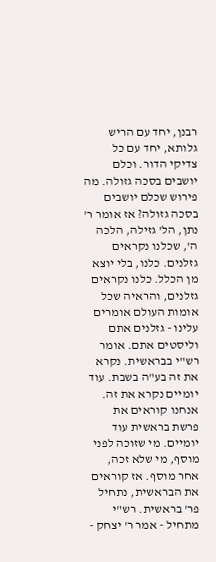רבנן, יחד עם הריש גלותא, יחד עם כל צדיקי הדור. וכלם יושבים בסכה גזולה. מה פירוש שכלם יושבים בסכה גזולה? אז אומר ר' נתן, הל' גזילה, הלכה ה', שכלנו נקראים גזלנים. כלנו, בלי יוצא מן הכלל. כלנו נקראים גזלנים, והראיה שכל אומות העולם אומרים עלינו - גזלנים אתם וליסטים אתם. אומר רש"י בבראשית. נקרא את זה בע"ה בשבת. עוד יומיים נקרא את זה. אנחנו קוראים את פרשת בראשית עוד יומיים. מי שזוכה לפני מוסף, מי שלא זכה, אחר מוסף. אז קוראים את הבראשית, נתחיל פר' בראשית. רש"י מתחיל - אמר ר' יצחק -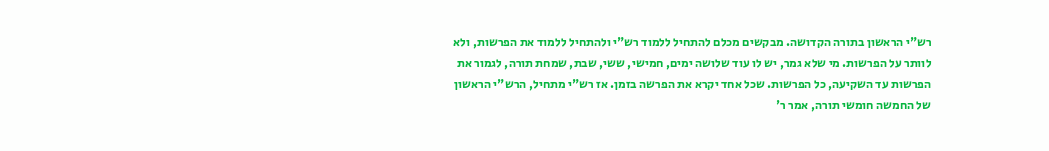רש"י הראשון בתורה הקדושה. מבקשים מכלם להתחיל ללמוד רש"י ולהתחיל ללמוד את הפרשות, ולא לוותר על הפרשות. מי שלא גמר, יש לו עוד שלושה ימים, חמישי, ששי, שבת, שמחת תורה, לגמור את הפרשות עד השקיעה, כל הפרשות. שכל אחד יקרא את הפרשה בזמן. אז רש"י מתחיל, הרש"י הראשון של החמשה חומשי תורה, אמר ר'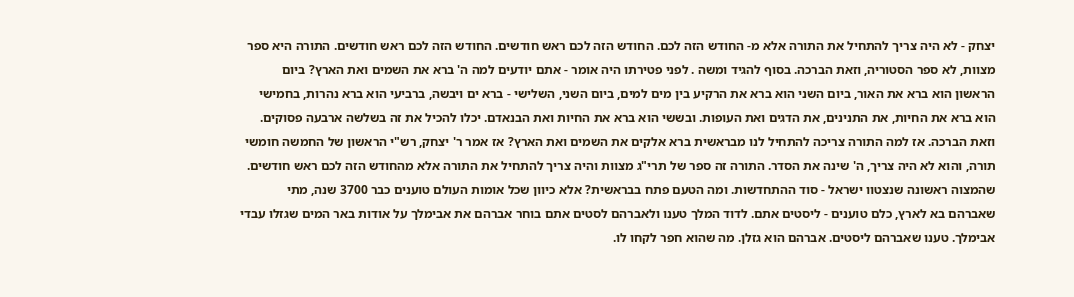יצחק - לא היה צריך להתחיל את התורה אלא מ- החודש הזה לכם. החודש הזה לכם ראש חודשים. החודש הזה לכם ראש חודשים. התורה היא ספר מצוות, לא ספר הסטוריה, וזאת הברכה. בסוף להגיד ומשה . לפני פטירתו היה אומר - אתם יודעים למה ה' ברא את השמים ואת הארץ? ביום הראשון הוא ברא את האור, ביום השני הוא ברא את הרקיע בין מים למים, ביום השני, השלישי - ברא ים ויבשה, ברביעי הוא ברא נהרות, בחמישי הוא ברא את החיות, את התנינים, את הדגים ואת העופות. ובששי הוא ברא את החיות ואת הבנאדם. יכלו להכיל את זה בשלשה ארבעה פסוקים. וזאת הברכה. אז למה התורה צריכה להתחיל לנו מבראשית ברא אלקים את השמים ואת הארץ? אז אמר ר' יצחק, רש"י הראשון של החמשה חומשי תורה, והוא לא היה צריך, ה' שינה את הסדר. התורה זה ספר של תרי"ג מצוות והיה צריך להתחיל את התורה אלא מהחודש הזה לכם ראש חודשים. שהמצוה ראשונה שנצטוו ישראל - סוד ההתחדשות. ומה הטעם פתח בבראשית? אלא כיוון שכל אומות העולם טוענים כבר 3700 שנה, מתי שאברהם בא לארץ, כלם טוענים - ליסטים אתם. לדוד המלך טענו ולאברהם לסטים אתם בוחר אברהם את אבימלך על אודות באר המים שגזלו עבדי אבימלך. טענו שאברהם ליסטים. אברהם הוא גזלן. מה שהוא חפר לקחו לו.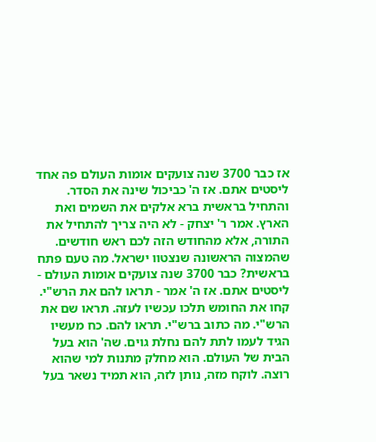אז כבר 3700 שנה צועקים אומות העולם פה אחד ליסטים אתם. אז ה' כביכול שינה את הסדר. והתחיל בראשית ברא אלקים את השמים ואת הארץ. אמר ר' יצחק - לא היה צריך להתחיל את התורה, אלא מהחודש הזה לכם ראש חודשים. שהמצוה הראשונה שנצטוו ישראל. מה טעם פתח בראשית? כבר 3700 שנה צועקים אומות העולם - ליסטים אתם. אז ה' אמר - תראו להם את הרש"י. קחו את החומש תלכו עכשיו לעזה. תראו שם את הרש"י. מה כתוב ברש"י. תראו להם. כח מעשיו הגיד לעמו לתת להם נחלת גוים. שה' הוא בעל הבית של העולם. הוא מחלק מתנות למי שהוא רוצה. לוקח מזה, נותן לזה, הוא תמיד נשאר בעל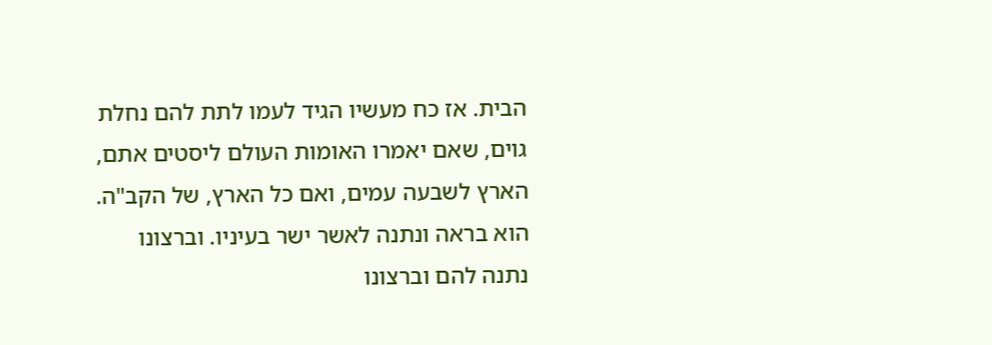הבית. אז כח מעשיו הגיד לעמו לתת להם נחלת גוים, שאם יאמרו האומות העולם ליסטים אתם, הארץ לשבעה עמים, ואם כל הארץ, של הקב"ה. הוא בראה ונתנה לאשר ישר בעיניו. וברצונו נתנה להם וברצונו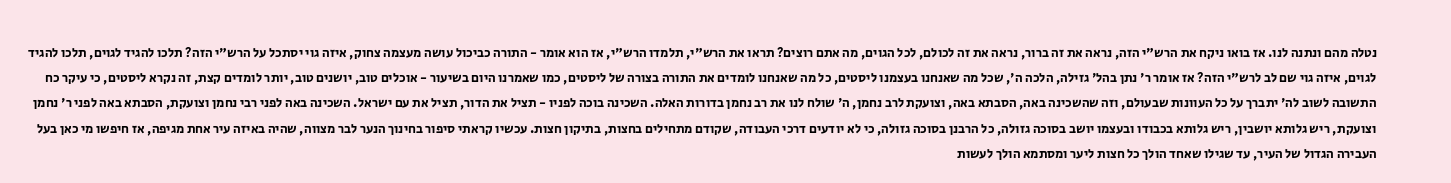נטלה מהם ונתנה לנו. אז בואו ניקח את הרש"י הזה, נראה את זה ברור, נראה את זה לכולם, לכל הגוים, מה אתם רוצים? תראו את הרש"י, תלמדו הרש"י, אז הוא אומר - התורה כביכול עושה מעצמה צחוק, איזה גוי יסתכל על הרש"י הזה? תלכו להגיד לגוים, תלכו להגיד לגוים, איזה גוי שם לב לרש"י הזה? אז אומר ר' נתן בהל' גזילה, הלכה ה', שכל מה שאנחנו בעצמנו ליסטים, כל מה שאנחנו לומדים את התורה בצורה של ליסטים, כמו שאמרנו היום בשיעור - אוכלים טוב, יושנים טוב, יותר לומדים קצת, זה נקרא ליסטים, כי עיקר כח התשובה לשוב לה' יתברך על כל העוונות שבעולם, וזה שהשכינה באה, הסבתא באה, וצועקת לרב נחמן, ה' שולח לנו את רב נחמן בדורות האלה. השכינה בוכה לפניו - תציל את הדור, תציל את עם ישראל. השכינה באה לפני רבי נחמן וצועקת, הסבתא באה לפני ר' נחמן וצועקת, ריש גלותא יושבין, ריש גלותא בכבודו ובעצמו יושב בסוכה גזולה, כל הרבנן בסוכה גזולה, כי לא יודעים דרכי העבודה, שקודם מתחילים בחצות, בתיקון חצות. עכשיו קראתי סיפור בחינוך הנער לבר מצווה, שהיה באיזה עיר אחת מגיפה, אז חיפשו מי כאן בעל העבירה הגדול של העיר, עד שגילו שאחד הולך כל חצות ליער ומסתמא הולך לעשות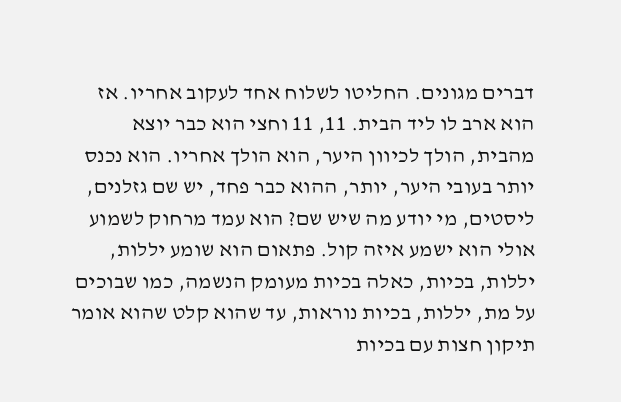דברים מגונים. החליטו לשלוח אחד לעקוב אחריו. אז הוא ארב לו ליד הבית. 11, 11 וחצי הוא כבר יוצא מהבית, הולך לכיוון היער, הוא הולך אחריו. הוא נכנס יותר בעובי היער, יותר, ההוא כבר פחד, יש שם גזלנים, ליסטים, מי יודע מה שיש שם? הוא עמד מרחוק לשמוע אולי הוא ישמע איזה קול. פתאום הוא שומע יללות, יללות, בכיות, כאלה בכיות מעומק הנשמה, כמו שבוכים על מת, יללות, בכיות נוראות, עד שהוא קלט שהוא אומר תיקון חצות עם בכיות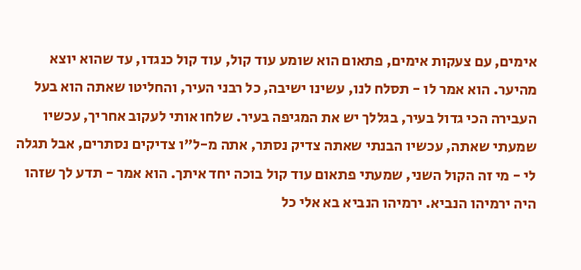אימים, עם צעקות אימים, פתאום הוא שומע עוד קול, עוד קול כנגדו, עד שהוא יוצא מהיער. הוא אמר לו - תסלח לנו, עשינו ישיבה, כל רבני העיר, והחליטו שאתה הוא בעל העבירה הכי גדול בעיר, בגללך יש את המגיפה בעיר. שלחו אותי לעקוב אחריך, עכשיו שמעתי שאתה, עכשיו הבנתי שאתה צדיק נסתר, אתה מ-ל"ו צדיקים נסתרים, אבל תגלה לי - מי זה הקול השני, שמעתי פתאום עוד קול בוכה יחד איתך. הוא אמר - תדע לך שזהו היה ירמיהו הנביא. ירמיהו הנביא בא אלי כל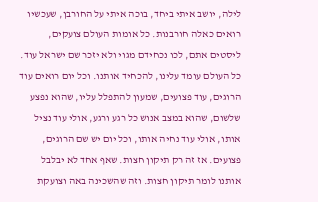לילה, יושב איתי ביחד, בוכה איתי על החורבן, שעכשיו רואים כאלה חורבנות. כל אומות העולם צועקים, ליסטים אתם, לכו נכחידם מגוי ולא יזכר שם ישראל עוד. כל העולם עומד עלינו, להכחיד אותנו. וכל יום רואים עוד הרוגים, עוד פצועים, שמעון להתפלל עליו, שהוא נפצע שלשום, שהוא במצב אנוש כל רגע ורגע, אולי עוד נציל אותו, אולי עוד נחיה אותו, וכל יום יש שם הרוגים, פצועים. אז זה רק תיקון חצות. שאף אחד לא יבלבל אותנו לומר תיקון חצות. וזה שהשכינה באה וצועקת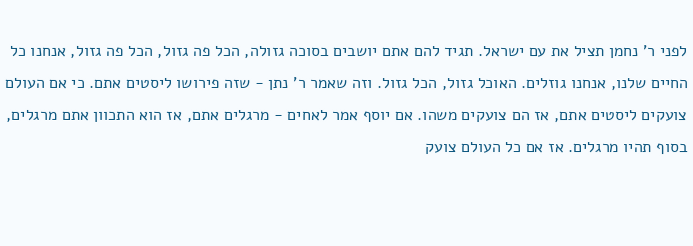לפני ר' נחמן תציל את עם ישראל. תגיד להם אתם יושבים בסוכה גזולה, הכל פה גזול, הכל פה גזול, אנחנו כל החיים שלנו, אנחנו גוזלים. האוכל גזול, הכל גזול. וזה שאמר ר' נתן - שזה פירושו ליסטים אתם. כי אם העולם צועקים ליסטים אתם, אז הם צועקים משהו. אם יוסף אמר לאחים - מרגלים אתם, אז הוא התכוון אתם מרגלים, בסוף תהיו מרגלים. אז אם כל העולם צועק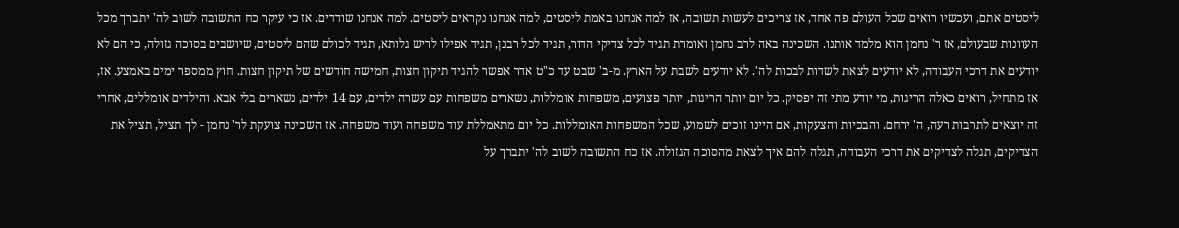ליסטים אתם, ועכשיו רואים שכל העולם פה אחד, אז צריכים לעשות תשובה, אז למה אנחנו באמת ליסטים, למה אנחנו נקראים ליסטים. למה אנחנו שודדים. אז כי עיקר כח התשובה לשוב לה' יתברך מכל העוונות שבעולם, אז ר' נחמן הוא מלמד אותנו. השכינה באה לרב נחמן ואומרת תגיד לכל צדיקי הדור, תגיד לכל רבנן, תגיד אפילו לריש גלותא, תגיד לכולם שהם ליסטים, שיושבים בסוכה גזולה, כי הם לא יודעים את דרכי העבודה, לא יודעים לצאת לשדות לבכות לה'. לא יודעים לשבת על הארץ. מ-ב' שבט עד כ"ט אדר אפשר להגיד תיקון חצות, חמישה חודשים של תיקון חצות. חוץ ממספר ימים באמצע. אז, אז מתחיל, רואים כאלה הריגות, מי יודע מתי זה יפסיק. כל יום יותר הריגות, יותר פצועים, משפחות אומללות, נשארים משפחות עם עשרה ילדים, עם 14 ילדים, נשארים בלי אבא. והילדים אומללים, אחרי זה יוצאים לתרבות רעה, ה' ירחם. והבכיות והצעקות, אם היינו זוכים לשמוע, שכל המשפחות האומללות. כל יום מתאמללת עוד משפחה ועוד משפחה. אז השכינה צועקת לר' נחמן - לך תציל, תציל את הצדיקים, תגלה לצדיקים את דרכי העבודה, תגלה להם איך לצאת מהסוכה הגזולה. אז כח התשובה לשוב לה' יתברך על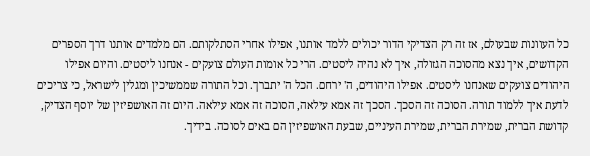כל העוונות שבעולם, אז זה רק הצדיקי הדור יכולים ללמד אותנו, אפילו אחרי הסתלקותם. הם מלמדים אותנו דרך הספרים הקדושים, איך נצא מהסוכה הגזולה, איך לא נהיה ליסטים. הרי כל אומות העולם צועקים - אנחנו ליסטים. והיום אפילו היהודים צועקים שאנחנו ליסטים. אפילו היהודים, ה' ירחם. הכל ה' יתברך. וכל התורה שממשיכין ומגלין לישראל, כי צריכים לדעת איך ללמוד תורה. הסוכה זה הסכך. הסכך זה אמא עילאה, הסוכה זה אמא עילאה. היום זה האושפיזין של יוסף הצדיק, קדושת הברית, שמירת הברית, שמירת העיניים, שבעת האושפיזין הם באים לסוכה. בידיך.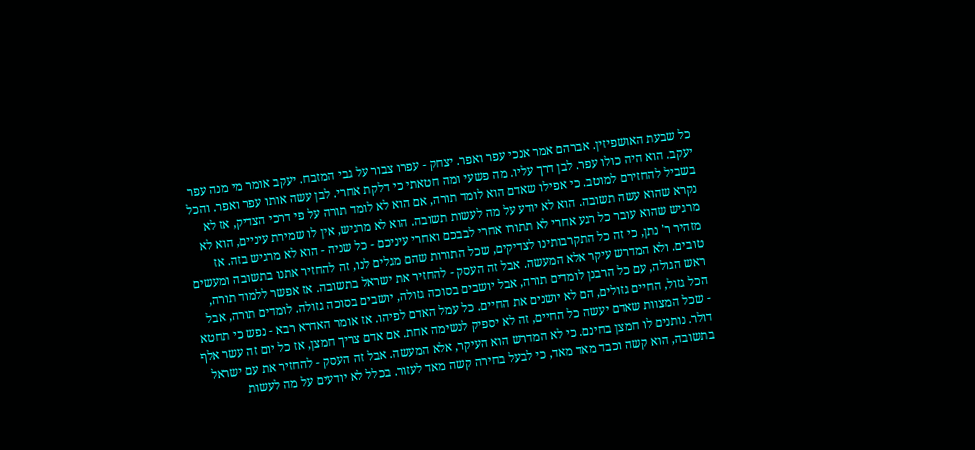כל שבעת האושפיזין. אברהם אמר אנכי עפר ואפר. יצחק - עפרו צבור על גבי המזבח. יעקב אומר מי מנה עפר יעקב. הוא היה כולו עפר. לבן דרך עליו. מה פשעי ומה חטאתי כי דלקת אחרי. לבן עשה אותו עפר ואפר. והכל בשביל להחזירם למוטב. כי אפילו שאדם הוא לומד תורה, אם הוא לא לומד תורה על פי דרכי הצדיק, אז לא נקרא שהוא עשה תשובה. הוא לא יודע על מה לעשות תשובה. הוא לא מרגיש, אין לו שמירת עיניים, הוא לא מרגיש שהוא עובר כל רגע אחרי לא תתורו אחרי לבבכם ואחרי עיניכם - כל שניה - הוא לא מרגיש בזה. אז מזהיר ר' נתן, כי זה כל התקרבותינו לצדיקים, שכל התורות שהם מגלים לנו, זה להחזיר אתנו בתשובה ומעשים טובים. ולא המדרש עיקר אלא המעשה. אבל זה העסק - להחזיר את ישראל בתשובה. אז אפשר ללמוד תורה, ראש הגולה, עם כל הרבנן לומדים תורה, אבל יושבים בסוכה גזולה, יושבים בסוכה גזולה. לומדים תורה, אבל הכל גזול, החיים גזולים, הם לא יושנים את החיים. כל עמל האדם לפיהו. אז אומר האדרא רבא - נפש כי תחטא - שכל המצוות שאדם יעשה כל החיים, זה לא יספיק לנשימה אחת. אם אדם צריך חמצן, אז כל יום זה עשר אלף דולר. נותנים לו חמצן בחינם. כי לא המדרש הוא העיקר, אלא המעשה. אבל זה העסק - להחזיר את עם ישראל בתשובה, הוא קשה וכבד מאד מאד, כי לבעל בחירה קשה מאד לעזור. בכלל לא יודעים על מה לעשות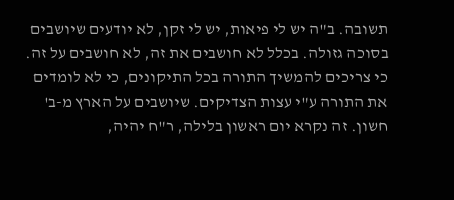תשובה. ב"ה יש לי פיאות, יש לי זקן, לא יודעים שיושבים בסוכה גזולה. בכלל לא חושבים את זה, לא חושבים על זה. כי צריכים להמשיך התורה בכל התיקונים, כי לא לומדים את התורה ע"י עצות הצדיקים. שיושבים על הארץ מ-ב' חשון. זה נקרא יום ראשון בלילה, ר"ח יהיה,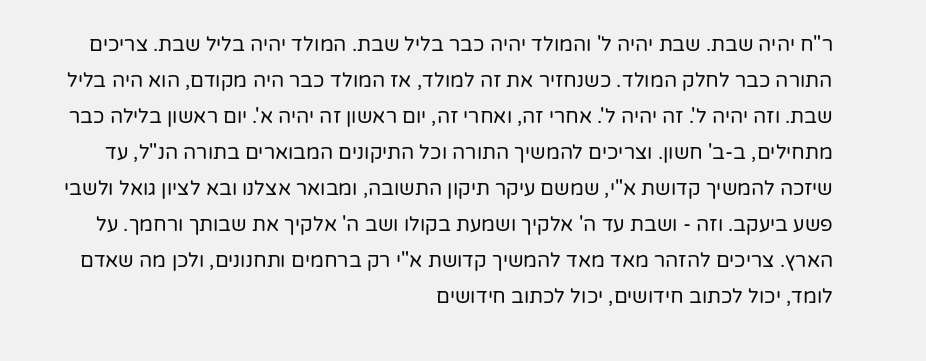ר"ח יהיה שבת. שבת יהיה ל' והמולד יהיה כבר בליל שבת. המולד יהיה בליל שבת. צריכים התורה כבר לחלק המולד. כשנחזיר את זה למולד, אז המולד כבר היה מקודם, הוא היה בליל שבת. וזה יהיה ל'. זה יהיה ל'. אחרי זה, ואחרי זה, יום ראשון זה יהיה א'. יום ראשון בלילה כבר מתחילים, ב-ב' חשון. וצריכים להמשיך התורה וכל התיקונים המבוארים בתורה הנ"ל, עד שיזכה להמשיך קדושת א"י, שמשם עיקר תיקון התשובה, ומבואר אצלנו ובא לציון גואל ולשבי פשע ביעקב. וזה - ושבת עד ה' אלקיך ושמעת בקולו ושב ה' אלקיך את שבותך ורחמך. על הארץ. צריכים להזהר מאד מאד להמשיך קדושת א"י רק ברחמים ותחנונים, ולכן מה שאדם לומד, יכול לכתוב חידושים, יכול לכתוב חידושים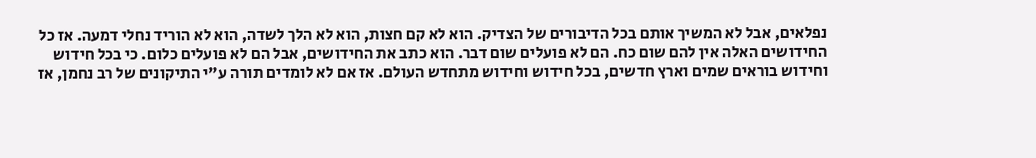נפלאים, אבל לא המשיך אותם בכל הדיבורים של הצדיק. הוא לא קם חצות, הוא לא הלך לשדה, הוא לא הוריד נחלי דמעה. אז כל החידושים האלה אין להם שום כח. הם לא פועלים שום דבר. הוא כתב את החידושים, אבל הם לא פועלים כלום. כי בכל חידוש וחידוש בוראים שמים וארץ חדשים, בכל חידוש וחידוש מתחדש העולם. אז אם לא לומדים תורה ע"י התיקונים של רב נחמן, אז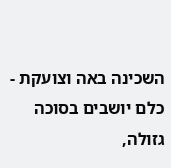השכינה באה וצועקת - כלם יושבים בסוכה גזולה,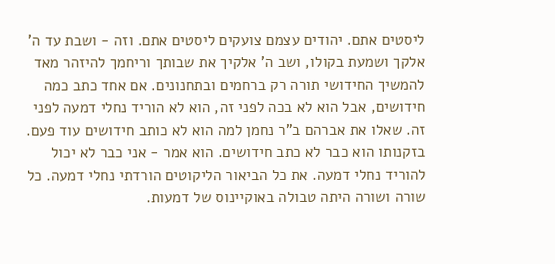ליסטים אתם. יהודים עצמם צועקים ליסטים אתם. וזה - ושבת עד ה' אלקך ושמעת בקולו, ושב ה' אלקיך את שבותך וריחמך להיזהר מאד להמשיך החידושי תורה רק ברחמים ובתחנונים. אם אחד כתב כמה חידושים, אבל הוא לא בכה לפני זה, הוא לא הוריד נחלי דמעה לפני זה. שאלו את אברהם ב"ר נחמן למה הוא לא כותב חידושים עוד פעם. בזקנותו הוא כבר לא כתב חידושים. הוא אמר - אני כבר לא יכול להוריד נחלי דמעה. את כל הביאור הליקוטים הורדתי נחלי דמעה. כל שורה ושורה היתה טבולה באוקיינוס של דמעות.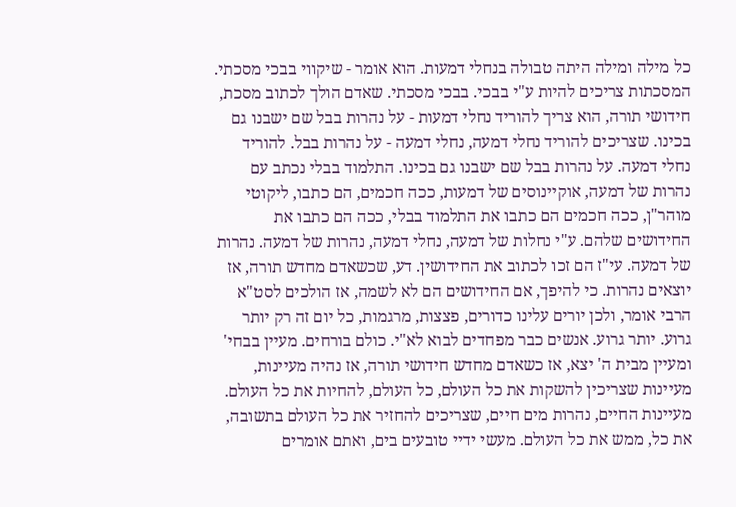כל מילה ומילה היתה טבולה בנחלי דמעות. הוא אומר - שיקווי בבכי מסכתי. המסכתות צריכים להיות ע"י בבכי. בבכי מסכתי. שאדם הולך לכתוב מסכת, חידושי תורה, הוא צריך להוריד נחלי דמעות - על נהרות בבל שם ישבנו גם בכינו. שצריכים להוריד נחלי דמעה, נחלי דמעה - על נהרות בבל. להוריד נחלי דמעה. על נהרות בבל שם ישבנו גם בכינו. התלמוד בבלי נכתב עם נהרות של דמעה, אוקיינוסים של דמעות, ככה חכמים, הם כתבו, ליקוטי מוהר"ן, ככה חכמים הם כתבו את התלמוד בבלי, ככה הם כתבו את החידושים שלהם. ע"י נחלות של דמעה, נחלי דמעה, נהרות של דמעה. נהרות של דמעה. עי"ז הם זכו לכתוב את החידושין. דע, שכשאדם מחדש תורה, אז יוצאים נהרות. כי להיפך, אם החידושים הם לא לשמה, אז הולכים לסט"א הרבי אומר, ולכן יורים עלינו כדורים, פצצות, מרגמות, כל יום זה רק יותר גרוע. יותר גרוע. אנשים כבר מפחדים לבוא לא"י. כולם בורחים. מעיין בבחי' ומעיין מבית ה' יצא, אז כשאדם מחדש חידושי תורה, אז נהיה מעיינות, מעיינות שצריכין להשקות את כל העולם, כל העולם, להחיות את כל העולם. מעיינות החיים, נהרות מים חיים, שצריכים להחזיר את כל העולם בתשובה, את כל, ממש את כל העולם. מעשי ידיי טובעים בים, ואתם אומרים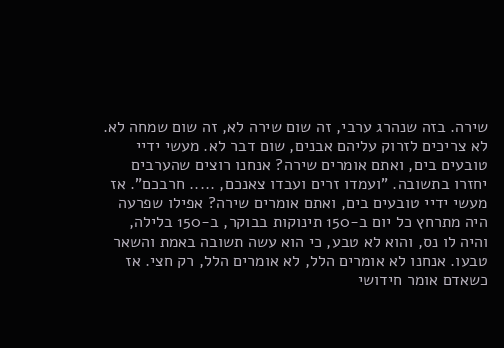שירה. בזה שנהרג ערבי, זה שום שירה לא, זה שום שמחה לא. לא צריכים לזרוק עליהם אבנים, שום דבר לא. מעשי ידיי טובעים בים, ואתם אומרים שירה? אנחנו רוצים שהערבים יחזרו בתשובה. "ועמדו זרים ועבדו צאנכם, ..... חרבכם". אז מעשי ידיי טובעים בים, ואתם אומרים שירה? אפילו שפרעה היה מתרחץ כל יום ב-150 תינוקות בבוקר, ב-150 בלילה, והיה לו נס, והוא לא טבע, כי הוא עשה תשובה באמת והשאר טבעו. אנחנו לא אומרים הלל, לא אומרים הלל, רק חצי. אז כשאדם אומר חידושי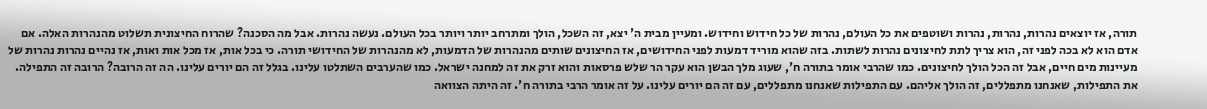תורה, אז יוצאים נהרות, נהרות, נהרות ושוטפים את כל העולם, נהרות של כל חידוש וחידוש. ומעיין מבית ה' יצא, זה השכל, הולך ומתרחב יותר ויותר בכל העולם. נעשה נהרות. אבל מה הסכנה? שהרוח החיצונית תשלוט מהנהרות האלה. אם אדם הוא לא בכה לפני זה, הוא צריך לתת לחיצונים נהרות לשתות. בזה שהוא מוריד דמעות לפני החידושים, אז החיצונים שותים מהנהרות של הדמעות, לא מהנהרות של החידושי תורה. כי בכל אות, אז מכל אות ואות, אז נהיים נהרות נהרות של מעיינות מים חיים, אבל זה הכל הולך לחיצונים. כמו שהרבי אומר בתורה ח', שעוג מלך הבשן הוא עקר הר שלש פרסאות והוא זרק את זה למחנה ישראל. כמו שהערבים השתלטו עלינו. בגלל זה הם יורים עלינו. הה זה הרובה? הרובה זה התפילה. את התפילות, שאנחנו מתפללים, זה הולך אליהם. עם התפילות שאנחנו מתפללים, עם זה הם יורים עלינו. על זה אומר הרבי בתורה ח'. זה היתה הצוואה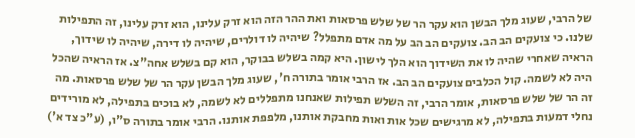של הרבי, שעוג מלך הבשן הוא עקר הר של שלש פרסאות ואת ההר הזה הוא זרק עלינו, הוא זרק עלינו, זה התפילות שלנו. כי צועקים הב הב. צועקים הב הב על מה אדם מתפלל? שיהיה לו דולרים, שיהיה לו דירה, שיהיה לו שידוך, הראיה שאחרי שהיה לו את השידוך הוא הלך לישון. היא קמה בשלש בבוקר, הוא קם בשלש אחה"צ. אז הראיה שהכל היה לא לשמה. קול הכלבים צועקים הב הב. אז הרבי אומר בתורה ח', שעוג מלך הבשן עקר הר של שלש פרסאות. מה זה הר של שלש פרסאות, אומר הרבי, זה השלש תפילות שאנחנו מתפללים לא לשמה, לא בוכים בתפילה, לא מורידים נחלי דמעות בתפילה, לא מרגישים שכל אות ואות מחבקת אותנו, מלפפת אותנו. הרבי אומר בתורה ס"ו, (ע"כ צד א')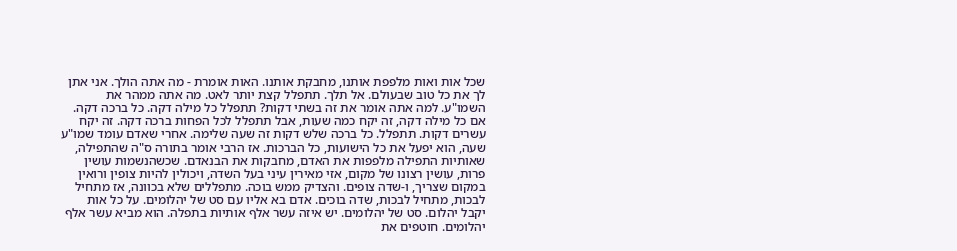שכל אות ואות מלפפת אותנו, מחבקת אותנו. האות אומרת - מה אתה הולך. אני אתן לך את כל טוב שבעולם. אל תלך. תתפלל קצת יותר לאט. מה אתה ממהר את השמו"ע. למה אתה אומר את זה בשתי דקות? תתפלל כל מילה דקה. כל ברכה דקה. אם כל מילה דקה, זה יקח כמה שעות, אבל תתפלל לכל הפחות ברכה דקה. זה יקח עשרים דקות. תתפלל. כל ברכה שלש דקות זה שעה שלימה. אחרי שאדם עומד שמו"ע שעה, הוא יפעל את כל הישועות, כל הברכות. אז הרבי אומר בתורה ס"ה שהתפילה, שאותיות התפילה מלפפות את האדם, מחבקות את הבנאדם. שכשהנשמות עושין פרות, עושין רצונו של מקום, אזי מאירין עיני בעל השדה, ויכולין להיות צופין ורואין במקום שצריך, ו-שדה צופים. והצדיק ממש בוכה. מתפללים שלא בכוונה, אז מתחיל לבכות, מתחיל לבכות, שדה בוכים. אדם בא אליו עם סט של יהלומים. על כל אות יקבל יהלום. סט של יהלומים. יש איזה עשר אלף אותיות בתפלה. הוא מביא עשר אלף יהלומים. חוטפים את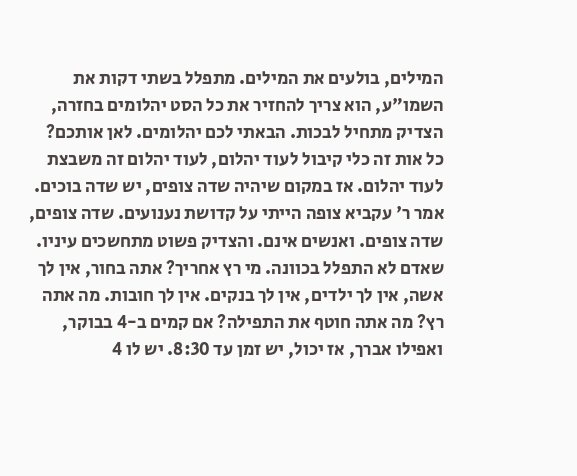המילים, בולעים את המילים. מתפלל בשתי דקות את השמו"ע, הוא צריך להחזיר את כל הסט יהלומים בחזרה, הצדיק מתחיל לבכות. הבאתי לכם יהלומים. לאן אותכם? כל אות זה כלי קיבול לעוד יהלום, לעוד יהלום זה משבצת לעוד יהלום. אז במקום שיהיה שדה צופים, יש שדה בוכים. אמר ר' עקביא צופה הייתי על קדושת נענועים. שדה צופים, שדה צופים. ואנשים אינם. והצדיק פשוט מתחשכים עיניו. שאדם לא התפלל בכוונה. מי רץ אחריך? אתה בחור, אין לך אשה, אין לך ילדים, אין לך בנקים. אין לך חובות. מה אתה רץ? מה אתה חוטף את התפילה? אם קמים ב-4 בבוקר, ואפילו אברך, אז יכול, יש זמן עד 8:30. יש לו 4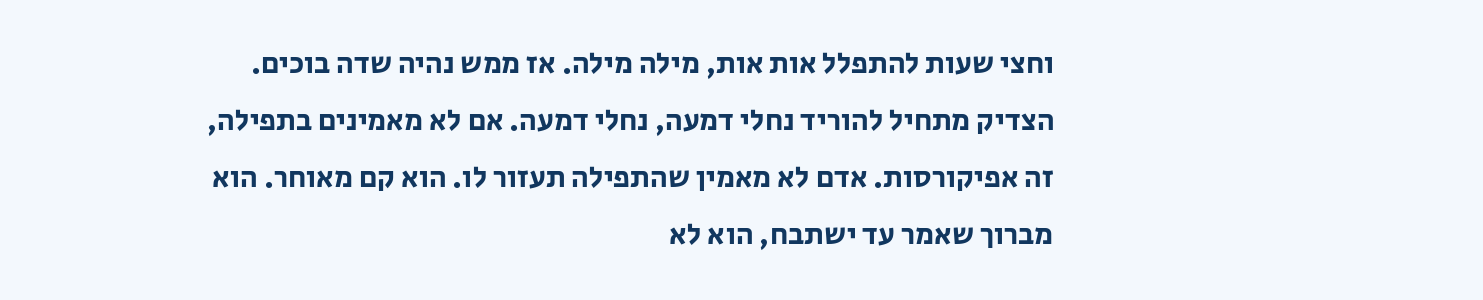וחצי שעות להתפלל אות אות, מילה מילה. אז ממש נהיה שדה בוכים. הצדיק מתחיל להוריד נחלי דמעה, נחלי דמעה. אם לא מאמינים בתפילה, זה אפיקורסות. אדם לא מאמין שהתפילה תעזור לו. הוא קם מאוחר. הוא מברוך שאמר עד ישתבח, הוא לא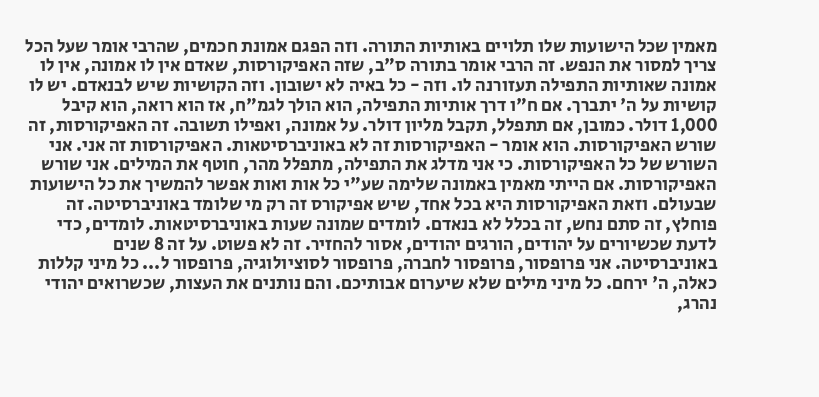מאמין שכל הישועות שלו תלויים באותיות התורה. וזה הפגם אמונת חכמים, שהרבי אומר שעל הכל צריך למסור את הנפש. זה הרבי אומר בתורה ס"ב, שזה האפיקורסות, שאדם אין לו אמונה, אין לו אמונה שאותיות התפילה תעזורנה לו. וזה - כל באיה לא ישובון. וזה הקושיות שיש לבנאדם. יש לו קושיות על ה' יתברך. אם ח"ו דרך אותיות התפילה, הוא הולך לגמ"ח, אז הוא רואה, הוא קיבל 1,000 דולר. כמובן, אם תתפלל, תקבל מליון דולר. על אמונה, ואפילו תשובה. זה האפיקורסות, זה שורש האפיקורסות. הוא אומר - האפיקורסות זה לא באוניברסיטאות. האפיקורסות זה אני. אני השורש של כל האפיקורסות. כי אני מדלג את התפילה, מתפלל מהר, חוטף את המילים. אני שורש האפיקורסות. אם הייתי מאמין באמונה שלימה שע"י כל אות ואות אפשר להמשיך את כל הישועות שבעולם. וזאת האפיקורסות היא בכל אחד, שיש אפיקורס זה רק מי שלומד באוניברסיטה. זה פוחלץ, זה סתם נחש, זה בכלל לא בנאדם. לומדים שמונה שעות באוניברסיטאות. לומדים, כדי לדעת שכשיורים על יהודים, הורגים יהודים, אסור להחזיר. זה לא פשוט. על זה 8 שנים באוניברסיטה. אני פרופסור, פרופסור לחברה, פרופסור לסוציולוגיה, פרופסור ל... כל מיני קללות כאלה, ה' ירחם. כל מיני מילים שלא שיערום אבותיכם. והם נותנים את העצות, שכשרואים יהודי נהרג,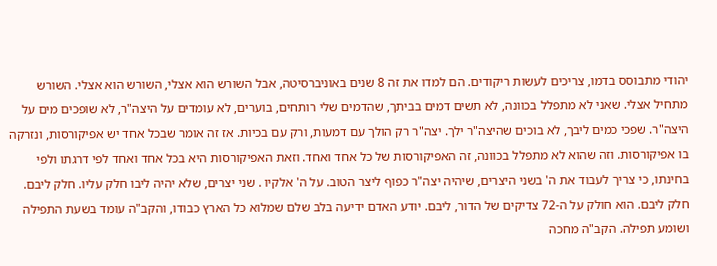יהודי מתבוסס בדמו, צריכים לעשות ריקודים. הם למדו את זה 8 שנים באוניברסיטה, אבל השורש הוא אצלי, השורש הוא אצלי. השורש מתחיל אצלי. שאני לא מתפלל בכוונה, לא תשים דמים בביתך, שהדמים שלי רותחים, בוערים, לא עומדים על היצה"ר, לא שופכים מים על היצה"ר. שפכי כמים ליבך, לא בוכים שהיצה"ר ילך. יצה"ר רק הולך עם דמעות, ורק עם בכיות. אז זה אומר שבכל אחד יש אפיקורסות, ונזרקה בו אפיקורסות. וזה שהוא לא מתפלל בכוונה, זה האפיקורסות של כל אחד ואחד. וזאת האפיקורסות היא בכל אחד ואחד לפי דרגתו ולפי בחינתו, כי צריך לעבוד את ה' בשני היצרים, שיהיה יצה"ר כפוף ליצר הטוב. על ה' אלקיו . שני יצרים, שלא יהיה ליבו חלק עליו. חלק ליבם. חלק ליבם. הוא חולק על ה-72 צדיקים של הדור, ליבם. יודע האדם ידיעה בלב שלם שמלוא כל הארץ כבודו, והקב"ה עומד בשעת התפילה ושומע תפילה. הקב"ה מחכה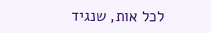לכל אות, שנגיד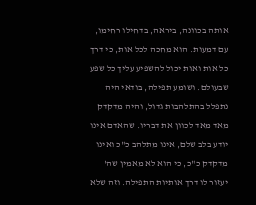אותה בכוונה, ביראה, בדחילו רחימו, עם דמעות. הוא מחכה לכל אות, כי דרך כל אות ואות יכול להשפיע עליך כל שפע שבעולם. ושומע תפילה, בודאי היה נתפלל בהתלהבות גדול, והיה מדקדק מאד מאד לכוון את דבריו. שהאדם אינו יודע בלב שלם, אינו מתלהב כ"כ ואינו מדקדק כ"כ, כי הוא לא מאמין שה' יעזור לו דרך אותיות התפילה. וזה שלא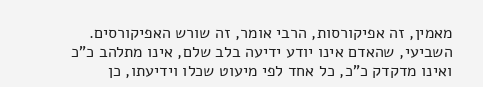מאמין, זה אפיקורסות, הרבי אומר, זה שורש האפיקורסים. השביעי, שהאדם אינו יודע ידיעה בלב שלם, אינו מתלהב כ"כ ואינו מדקדק כ"כ, כל אחד לפי מיעוט שכלו וידיעתו, כן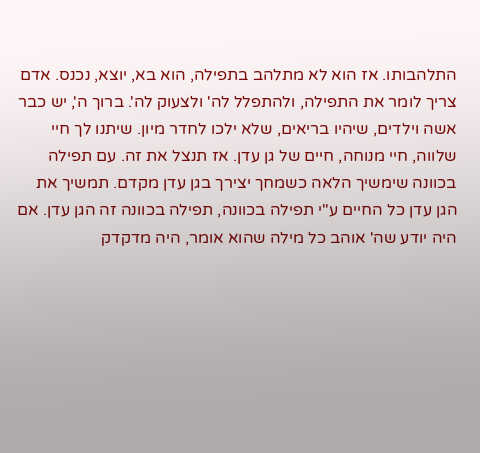התלהבותו. אז הוא לא מתלהב בתפילה, הוא בא, יוצא, נכנס. אדם צריך לומר את התפילה, ולהתפלל לה' ולצעוק לה'. ברוך ה', יש כבר אשה וילדים, שיהיו בריאים, שלא ילכו לחדר מיון. שיתנו לך חיי שלווה, חיי מנוחה, חיים של גן עדן. אז תנצל את זה. עם תפילה בכוונה שימשיך הלאה כשמחך יצירך בגן עדן מקדם. תמשיך את הגן עדן כל החיים ע"י תפילה בכוונה, תפילה בכוונה זה הגן עדן. אם היה יודע שה' אוהב כל מילה שהוא אומר, היה מדקדק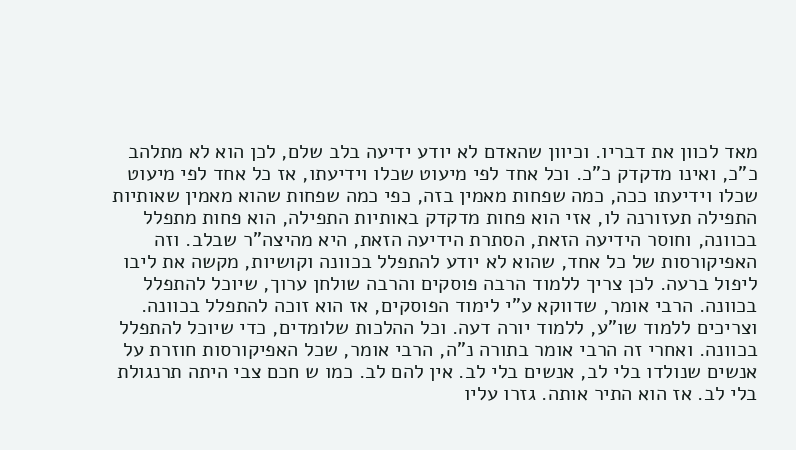מאד לכוון את דבריו. וכיוון שהאדם לא יודע ידיעה בלב שלם, לכן הוא לא מתלהב כ"כ, ואינו מדקדק כ"כ. וכל אחד לפי מיעוט שכלו וידיעתו, אז כל אחד לפי מיעוט שכלו וידיעתו ככה, כמה שפחות מאמין בזה, כפי כמה שפחות שהוא מאמין שאותיות התפילה תעזורנה לו, אזי הוא פחות מדקדק באותיות התפילה, הוא פחות מתפלל בכוונה, וחוסר הידיעה הזאת, הסתרת הידיעה הזאת, היא מהיצה"ר שבלב. וזה האפיקורסות של כל אחד, שהוא לא יודע להתפלל בכוונה וקושיות, מקשה את ליבו ליפול ברעה. לכן צריך ללמוד הרבה פוסקים והרבה שולחן ערוך, שיוכל להתפלל בכוונה. הרבי אומר, שדווקא ע"י לימוד הפוסקים, אז הוא זוכה להתפלל בכוונה. וצריכים ללמוד שו"ע, ללמוד יורה דעה. וכל ההלכות שלומדים, כדי שיוכל להתפלל בכוונה. ואחרי זה הרבי אומר בתורה נ"ה, הרבי אומר, שכל האפיקורסות חוזרת על אנשים שנולדו בלי לב, אנשים בלי לב. אין להם לב. כמו ש חכם צבי היתה תרנגולת בלי לב. אז הוא התיר אותה. גזרו עליו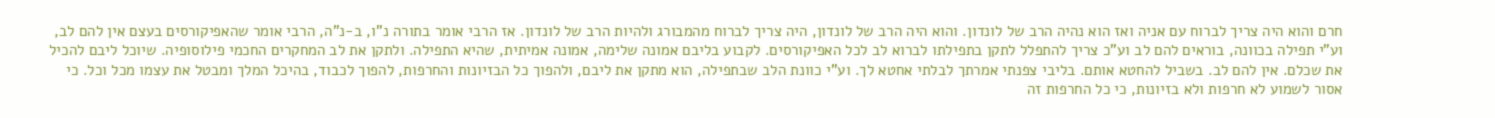חרם והוא היה צריך לברוח עם אניה ואז הוא נהיה הרב של לונדון. והוא היה הרב של לונדון, היה צריך לברוח מהמבורג ולהיות הרב של לונדון. אז הרבי אומר בתורה נ"ו, ב-נ"ה, הרבי אומר שהאפיקורסים בעצם אין להם לב, וע"י תפילה בכוונה, בוראים להם לב וע"כ צריך להתפלל לתקן בתפילתו לברוא לב לכל האפיקורסים. לקבוע בליבם אמונה שלימה, אמונה אמיתית, שהיא התפילה. ולתקן את לב המחקרים החכמי פילוסופיה. שיוכל ליבם להכיל את שכלם. אין להם לב. בשביל להחטא אותם. בליבי צפנתי אמרתך לבלתי אחטא לך. וע"י כוונת הלב שבתפילה, הוא מתקן את ליבם, ולהפוך כל הבזיונות והחרפות, להפוך לכבוד, בהיכל המלך ומבטל את עצמו מכל וכל. כי אסור לשמוע לא חרפות ולא בזיונות, כי כל החרפות זה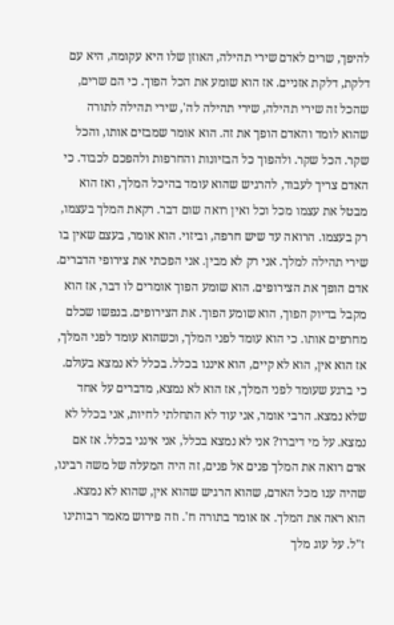להיפך, שרים לאדם שירי תהילה, האוזן שלו היא עקומה, היא עם דלקת, דלקת אזניים. אז הוא שומע את הכל הפוך. כי הם שרים, שהכל זה שירי תהילה, שירי תהילה לה', שירי תהילה לתורה שהוא לומד והאדם הופך את זה. הוא אומר שמבזים אותו, והכל שקר. הכל שקר. ולהפוך כל הבזיונות והחרפות ולהפכם לכבוד. כי האדם צריך לעבוד, להרגיש שהוא עומד בהיכל המלך, ואז הוא מבטל את עצמו מכל וכל ואין רואה שום דבר. רקאת המלך בעצמו, רק בעצמו. הרואה עד שיש חרפה, וביזוי. הוא אומר, בעצם שאין בו שירי תהילה למלך. אני רק לא מבין. אני הפכתי את צירופי הדברים. אדם הופך את הצירופים. הוא שומע הפוך אומרים לו דבר, אז הוא מקבל בדיוק הפוך, הוא שומע הפוך. את הצירופים. בנפשו שכלם מחרפים אותו. כי הוא עומד לפני המלך, וכשהוא עומד לפני המלך, אז הוא אין, הוא לא קיים, הוא איננו בכלל. בכלל לא נמצא בעולם. כי ברגע שעומד לפני המלך, אז הוא לא נמצא, מדברים על אחד שלא נמצא. הרבי אומר, אני עוד לא התחלתי לחיות, אני בכלל לא נמצא. על מי דיברו? אני לא נמצא בכלל, אני אינני בכלל. אז אם אדם רואה את המלך פנים אל פנים, זה היה המעלה של משה רבינו, שהיה ענו מכל האדם, שהוא הרגיש שהוא אין, שהוא לא נמצא. הוא ראה את המלך. אז אומר בתורה ח'. וזה פירוש מאמר רבותינו ז"ל. על עוג מלך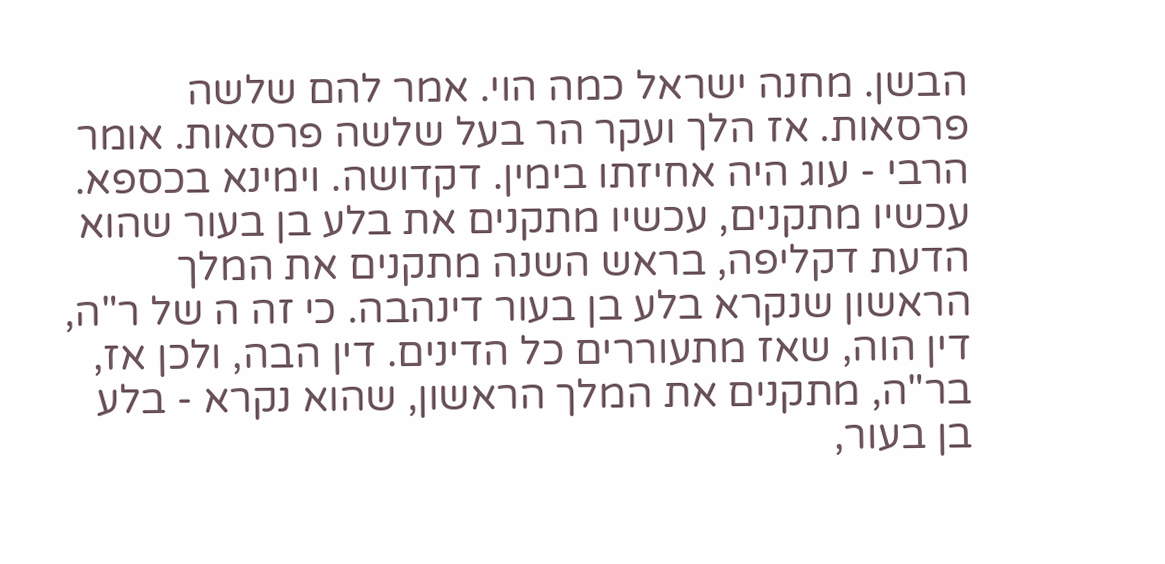הבשן. מחנה ישראל כמה הוי. אמר להם שלשה פרסאות. אז הלך ועקר הר בעל שלשה פרסאות. אומר הרבי - עוג היה אחיזתו בימין. דקדושה. וימינא בכספא. עכשיו מתקנים, עכשיו מתקנים את בלע בן בעור שהוא הדעת דקליפה, בראש השנה מתקנים את המלך הראשון שנקרא בלע בן בעור דינהבה. כי זה ה של ר"ה, דין הוה, שאז מתעוררים כל הדינים. דין הבה, ולכן אז, בר"ה, מתקנים את המלך הראשון, שהוא נקרא - בלע בן בעור,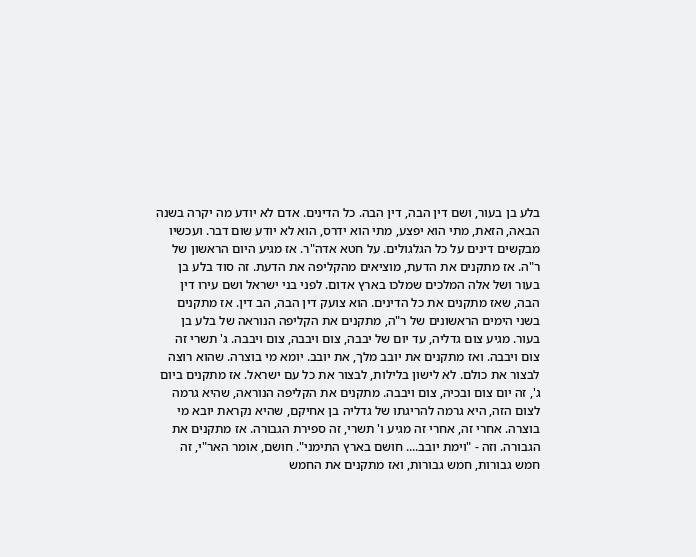בלע בן בעור, ושם דין הבה, דין הבה. כל הדינים. אדם לא יודע מה יקרה בשנה הבאה, הזאת, מתי הוא יפצע, מתי הוא ידרס, הוא לא יודע שום דבר. ועכשיו מבקשים דינים על כל הגלגולים. על חטא אדה"ר. אז מגיע היום הראשון של ר"ה. אז מתקנים את הדעת, מוציאים מהקליפה את הדעת. זה סוד בלע בן בעור ושל אלה המלכים שמלכו בארץ אדום. לפני בני ישראל ושם עירו דין הבה, שאז מתקנים את כל הדינים. הוא צועק דין הבה, הב דין. אז מתקנים בשני הימים הראשונים של ר"ה, מתקנים את הקליפה הנוראה של בלע בן בעור. מגיע צום גדליה, עד יום של יבבה, צום ויבבה, צום ויבבה. ג' תשרי זה צום ויבבה. ואז מתקנים את יובב מלך, את יובב. יומא מי בוצרה. שהוא רוצה לבצור את כולם. לא לישון בלילות, לבצור את כל עם ישראל. אז מתקנים ביום ג', זה יום צום ובכיה, צום ויבבה. מתקנים את הקליפה הנוראה, שהיא גרמה לצום הזה, היא גרמה להריגתו של גדליה בן אחיקם, שהיא נקראת יובא מי בוצרה. אחרי זה, אחרי זה מגיע ו' תשרי, זה ספירת הגבורה. אז מתקנים את הגבורה. וזה - "וימת יובב.... חושם בארץ התימני". חושם, אומר האר"י, זה חמש גבורות, חמש גבורות, ואז מתקנים את החמש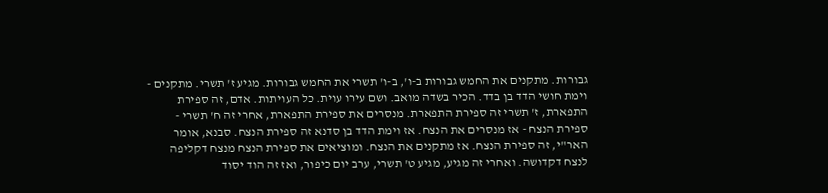גבורות. מתקנים את החמש גבורות ב-ו', ב-ו' תשרי את החמש גבורות. מגיע ז' תשרי. מתקנים - וימת חושי הדד בן בדד. הכיר בשדה מואב. ושם עירו עוית. כל העויתות. אדם, זה ספירת התפארת, ז' תשרי זה ספירת התפארת. מנסרים את ספירת התפארת, אחרי זה ח' תשרי - ספירת הנצח - אז מנסרים את הנצח. אז וימת הדד בן סדנא זה ספירת הנצח. סבנא, אומר האר"י, זה ספירת הנצח. אז מתקנים את הנצח. ומוציאים את ספירת הנצח מנצח דקליפה לנצח דקדושה. ואחרי זה מגיע, מגיע ט' תשרי, ערב יום כיפור, ואז זה הוד יסוד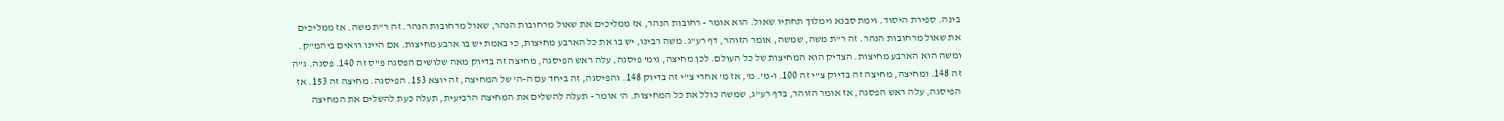בינה. ספירת היסוד. וימת סבנא וימלוך תחתיו שאול. הוא אומר - רחובות הנהר, אז ממליכים את שאול מרחובות הנהר, שאול מרחובות הנהר. זה ר"ת משה. אז ממליכים את שאול מרחובות הנהר. זה ר"ת משה, שמשה, אומר הזוהר, דף רע"ג. משה רבינו, יש בו את כל הארבע מחיצות, כי באמת יש בו ארבע מחיצות. אם היינו רואים ביהמ"ק. ומשה הוא הארבע מחיצות. הצדיק הוא המחיצות של כל העולם. לכן מחיצה, גימ' פיסגה, עלה ראש הפיסגה, מחיצה זה בדיוק מאה שלושים הפסגה פ"ס זה 140. פסגה. ג"ה זה 148. ומחיצה, מחיצה זה בדיוק צ"י זה 100. ו-מ'. מ', אז מ' אחרי צ"י זה בדיוק 148. והפיסגה, זה ביחד עם ה-ה' של המחיצה, זה יוצא 153. הפיסגה. מחיצה זה 153. אז הפיסגה, עלה ראש הפסגה, אז אומר הזוהר, בדף רע"ג, שמשה כולל את כל המחיצות. ה' אומר - תעלה להשלים את המחיצה הרביעית, תעלה כעת להשלים את המחיצה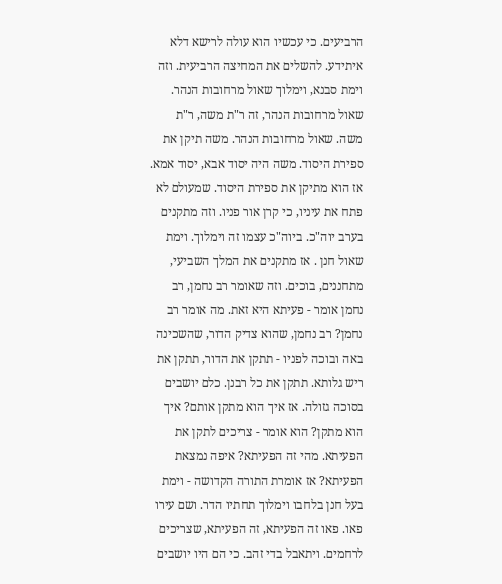הרביעים. כי עכשיו הוא עולה לרישא דלא איתידע. להשלים את המחיצה הרביעית. וזה וימת סבנא, וימלוך שאול מרחובות הנהר. שאול מרחובות הנהר, זה ר"ת משה, ר"ת משה. שאול מרחובות הנהר. משה תיקן את ספירת היסוד. משה היה יסוד אבא, יסוד אמא. אז הוא מתיקן את ספירת היסוד. שמעולם לא פתח את עיניו, כי קרן אור פניו. וזה מתקנים בערב יוה"כ. ביוה"כ עצמו זה וימלוך. וימת שאול חנן . אז מתקנים את המלך השביעי, מתחננים, בוכים. וזה שאומר רב נחמן, רב נחמן אומר - פעיתא היא זאת. מה אומר רב נחמן? רב נחמן, שהוא צדיק הדור, שהשכינה באה ובוכה לפניו - תתקן את הדור, תתקן את ריש גלותא. תתקן את כל רבנן. כלם יושבים בסוכה גזולה. אז איך הוא מתקן אותם? איך הוא מתקן? הוא אומר - צריכים לתקן את הפעיתא. מהי זה הפעיתא? איפה נמצאת הפעיתא? אז אומרת התורה הקדושה - וימת בעל חנן בלחבו וימלוך תחתיו הדר. ושם עירו פאו. פאו זה הפעיתא, זה הפעיתא, שצריכים לרחמים. ויתאבל בדי זהב. כי הם היו יושבים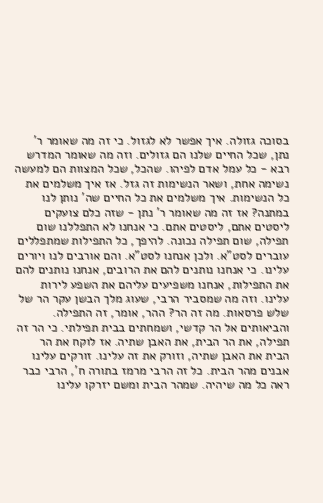בסוכה גזולה. איך אפשר לא לגזול. כי זה מה שאומר ר' נתן, שכל החיים שלנו הם גזולים. וזה מה שאומר המדרש רבא - כל עמל אדם לפיהו. שהכל, שכל המצוות הם למעשה נשימה אחת, ושאר הנשימות זה גזל. אז איך משלמים את כל הנשימות. איך משלמים את כל החיים שה' נותן לנו במתנה? אז זה מה שאומר ר' נתן - שזה כלם צועקים ליסטים אתם, ליסטים אתם. כי אנחנו לא התפללנו שום תפילה, שום תפילה נכונה. להיפך, כל התפילות שמתפללים עוברים לסט"א. ולכן אנחנו לסט"א. והם אורבים לנו ויורים עלינו. כי אנחנו נותנים להם את הרובים, אנחנו נותנים להם את התפילות, אנחנו משפיעים עליהם את השפע לירות עלינו. וזה מה שמסביר הרבי, שעוג מלך הבשן עקר הר של שלש פרסאות. מה זה הר? ההר, אומר, זה התפילה. והביאותים אל הר קדשי, ושמחתים בבית תפילתי. כי הר זה תפילה, את הר הבית, את האבן שתיה. אז לוקח את הר הבית את האבן שתיה, וזורק את זה עלינו. זורקים עלינו אבנים מהר הבית. כל זה הרבי מרמז בתורה ח', הרבי כבר ראה כל מה שיהיה. שמהר הבית ומשם יזרקו עלינו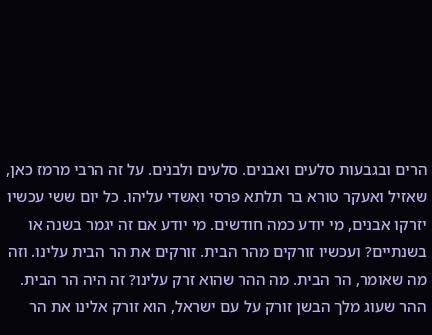הרים ובגבעות סלעים ואבנים. סלעים ולבנים. על זה הרבי מרמז כאן, שאזיל ואעקר טורא בר תלתא פרסי ואשדי עליהו. כל יום ששי עכשיו יזרקו אבנים, מי יודע כמה חודשים. מי יודע אם זה יגמר בשנה או בשנתיים? ועכשיו זורקים מהר הבית. זורקים את הר הבית עלינו. וזה מה שאומר, הר הבית. מה ההר שהוא זרק עלינו? זה היה הר הבית. ההר שעוג מלך הבשן זורק על עם ישראל, הוא זורק אלינו את הר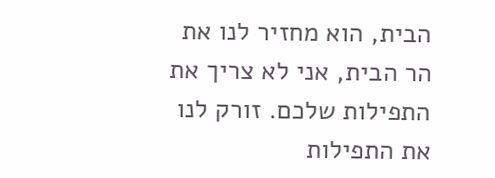הבית, הוא מחזיר לנו את הר הבית, אני לא צריך את התפילות שלכם. זורק לנו את התפילות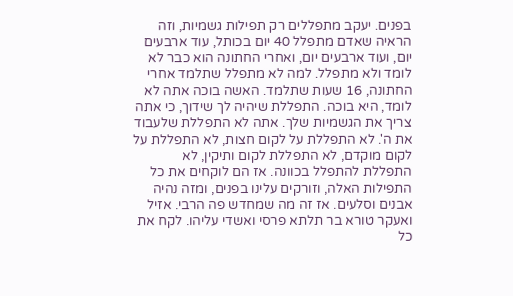בפנים. יעקב מתפללים רק תפילות גשמיות, וזה הראיה שאדם מתפלל 40 יום בכותל, עוד ארבעים יום, ועוד ארבעים יום, ואחרי החתונה הוא כבר לא לומד ולא מתפלל. למה לא מתפלל שתלמד אחרי החתונה, 16 שעות שתלמד. האשה בוכה אתה לא לומד, היא בוכה. התפללת שיהיה לך שידוך, כי אתה צריך את הגשמיות שלך. אתה לא התפללת שלעבוד את ה'. לא התפללת על לקום חצות, לא התפללת על לקום מוקדם, לא התפללת לקום ותיקין, לא התפללת להתפלל בכוונה. אז הם לוקחים את כל התפילות האלה, וזורקים עלינו בפנים, ומזה נהיה אבנים וסלעים. אז זה מה שמחדש פה הרבי. אזיל ואעקר טורא בר תלתא פרסי ואשדי עליהו. לקח את כל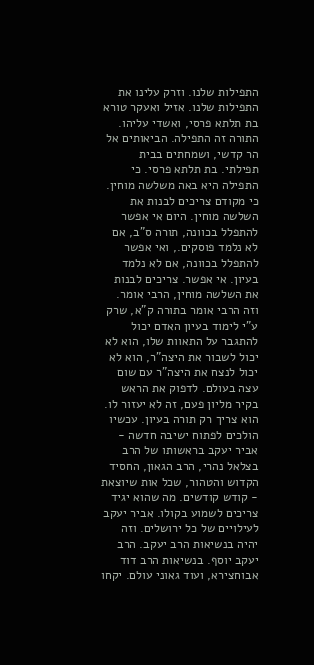התפילות שלנו. וזרק עלינו את התפילות שלנו. אזיל ואעקר טורא בת תלתא פרסי, ואשדי עליהו. התורה זה התפילה. הביאותים אל הר קדשי, ושמחתים בבית תפילתי. בת תלתא פרסי. כי התפילה היא באה משלשה מוחין. כי מקודם צריכים לבנות את השלשה מוחין. היום אי אפשר להתפלל בכוונה, תורה ס"ב, אם לא נלמד פוסקים., ואי אפשר להתפלל בכוונה, אם לא נלמד בעיון. אי אפשר. צריכים לבנות את השלשה מוחין, הרבי אומר. וזה הרבי אומר בתורה ק"א, שרק ע"י לימוד בעיון האדם יכול להתגבר על התאוות שלו, הוא לא יכול לשבור את היצה"ר, הוא לא יכול לנצח את היצה"ר עם שום עצה בעולם. לדפוק את הראש בקיר מליון פעם, זה לא יעזור לו. הוא צריך רק תורה בעיון. עכשיו הולכים לפתוח ישיבה חדשה - אביר יעקב בראשותו של הרב בצלאל נהרי, הרב הגאון, החסיד הקדוש והטהור, שכל אות שיוצאת - קודש קודשים. מה שהוא יגיד צריכים לשמוע בקולו. אביר יעקב לעילויים של כל ירושלים. וזה יהיה בנשיאות הרב יעקב. הרב יעקב יוסף. בנשיאות הרב דוד אבוחצירא, ועוד גאוני עולם. יקחו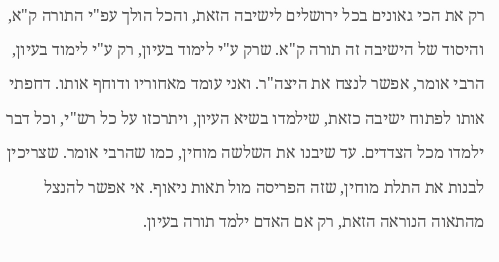רק את הכי גאונים בכל ירושלים לישיבה הזאת, והכל הולך עפ"י התורה ק"א, והיסוד של הישיבה זה תורה ק"א. שרק ע"י לימוד בעיון, רק ע"י לימוד בעיון, הרבי אומר, אפשר לנצח את היצה"ר. ואני עומד מאחוריו ודוחף אותו. דחפתי אותו לפתוח ישיבה כזאת, שילמדו בשיא העיון, ויתרכזו על כל רש"י, וכל דבר ילמדו מכל הצדדים. עד שיבנו את השלשה מוחין, כמו שהרבי אומר. שצריכין לבנות את התלת מוחין, שזה הפריסה מול תאות ניאוף. אי אפשר להנצל מהתאוה הנוראה הזאת, רק אם האדם ילמד תורה בעיון.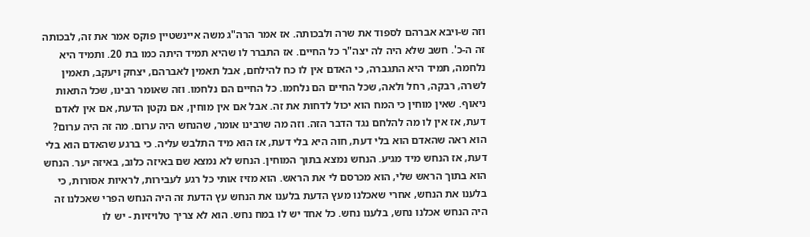וזה ש-ויבא אברהם לספוד את שרה ולבכותה. אז אמר הרה"ג משה איינשטיין פוקס אמר את זה, לבכותה זה ה-כ'. חשב שלא היה לה יצה"ר כל החיים. אז התברר לו שהיא תמיד היתה כמו בת 20. ותמיד היא נלחמה, תמיד היא התגברה, כי האדם אין לו כח להילחם, אבל תאמין לאברהם, יצחק ויעקב, תאמין לשרה, רבקה, רחל ולאה, שכל החיים הם נלחמו. כל החיים הם נלחמו. וזה שאומר רבינו, שכל התאות ניאוף. שאין מוחין כי המח הוא יכול לדחות את זה. אבל אם אין מוחין, אם נקטן הדעת, אם אין לאדם דעת, אז אין לו מה להלחם נגד הדבר הזה. וזה מה שרבינו אומר, שהנחש היה ערום. מה זה היה ערום? הוא ראה שהאדם הוא בלי דעת, חוה היא בלי דעת, אז הוא מיד התלבש עליה. כי ברגע שהאדם הוא בלי דעת, אז הנחש מיד מגיע. הנחש נמצא בתוך המוחין. הנחש לא נמצא שם באיזה כלוב, באיזה יער. הנחש הוא בתוך הראש שלי, הוא מכרסם לי את הראש. הוא מזיז אותי כל רגע לעבירות, לראיות אסורות, כי בלענו את הנחש, אחרי שאכלנו מעץ הדעת בלענו את הנחש עץ הדעת זה היה הנחש הפרי שאכלנו זה היה הנחש אכלנו נחש, בלענו נחש. כל אחד יש לו במח נחש. הוא לא צריך טלויזיות - יש לו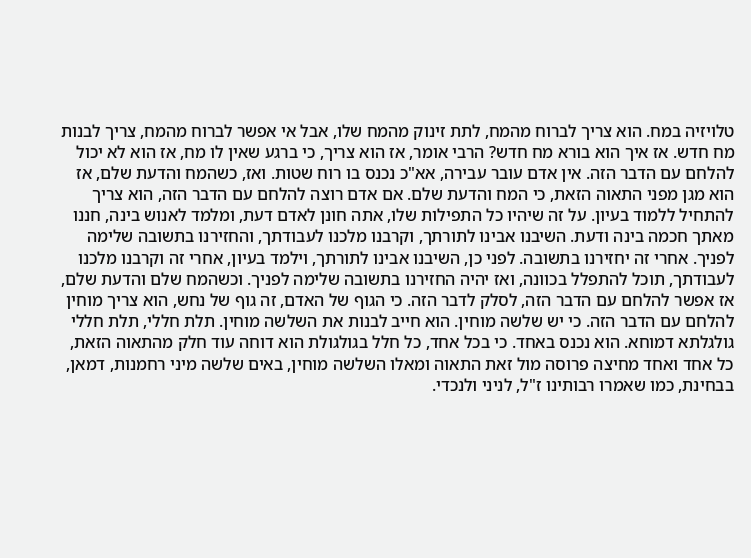טלויזיה במח. הוא צריך לברוח מהמח, לתת זינוק מהמח שלו, אבל אי אפשר לברוח מהמח, צריך לבנות מח חדש. אז איך הוא בורא מח חדש? הרבי אומר, אז הוא צריך, כי ברגע שאין לו מח, אז הוא לא יכול להלחם עם הדבר הזה. אין אדם עובר עבירה, אא"כ נכנס בו רוח שטות. ואז, כשהמח והדעת שלם, אז הוא מגן מפני התאוה הזאת, כי המח והדעת שלם. אם אדם רוצה להלחם עם הדבר הזה, הוא צריך להתחיל ללמוד בעיון. על זה שיהיו כל התפילות שלו, אתה חונן לאדם דעת, ומלמד לאנוש בינה, חננו מאתך חכמה בינה ודעת. השיבנו אבינו לתורתך, וקרבנו מלכנו לעבודתך, והחזירנו בתשובה שלימה לפניך. אחרי זה יחזירנו בתשובה. לפני כן, השיבנו אבינו לתורתך, וילמד בעיון, אחרי זה וקרבנו מלכנו לעבודתך, תוכל להתפלל בכוונה, ואז יהיה החזירנו בתשובה שלימה לפניך. וכשהמח שלם והדעת שלם, אז אפשר להלחם עם הדבר הזה, לסלק לדבר הזה. כי הגוף של האדם, זה גוף של נחש, הוא צריך מוחין להלחם עם הדבר הזה. כי יש שלשה מוחין. הוא חייב לבנות את השלשה מוחין. תלת חללי, תלת חללי גולגלתא דמוחא. הוא נכנס באחד. כי בכל אחד, כל חלל בגולגולת הוא דוחה עוד חלק מהתאוה הזאת, כל אחד ואחד מחיצה פרוסה מול זאת התאוה ומאלו השלשה מוחין, באים שלשה מיני רחמנות, דמאן, בבחינת, כמו שאמרו רבותינו ז"ל, לניני ולנכדי.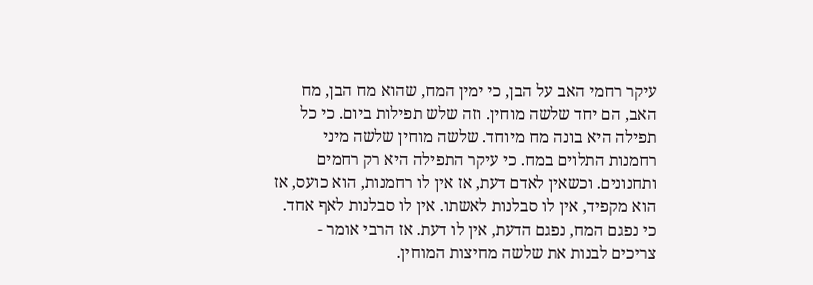עיקר רחמי האב על הבן, כי ימין המח, שהוא מח הבן, מח האב, הם יחד שלשה מוחין. וזה שלש תפילות ביום. כי כל תפילה היא בונה מח מיוחד. שלשה מוחין שלשה מיני רחמנות התלוים במח. כי עיקר התפילה היא רק רחמים ותחנונים. וכשאין לאדם דעת, אז אין לו רחמנות, הוא כועס, אז הוא מקפיד, אין לו סבלנות לאשתו. אין לו סבלנות לאף אחד. כי נפגם המח, נפגם הדעת, אין לו דעת. אז הרבי אומר - צריכים לבנות את שלשה מחיצות המוחין.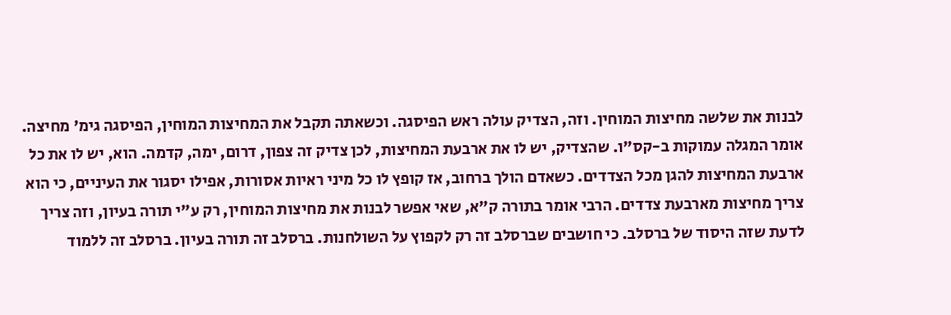לבנות את שלשה מחיצות המוחין. וזה, הצדיק עולה ראש הפיסגה. וכשאתה תקבל את המחיצות המוחין, הפיסגה גימ' מחיצה. אומר המגלה עמוקות ב-קס"ו. שהצדיק, יש לו את ארבעת המחיצות, לכן צדיק זה צפון, דרום, ימה, קדמה. הוא, יש לו את כל ארבעת המחיצות להגן מכל הצדדים. כשאדם הולך ברחוב, אז קופץ לו כל מיני ראיות אסורות, אפילו יסגור את העיניים, כי הוא צריך מחיצות מארבעת צדדים. הרבי אומר בתורה ק"א, שאי אפשר לבנות את מחיצות המוחין, רק ע"י תורה בעיון, וזה צריך לדעת שזה היסוד של ברסלב. כי חושבים שברסלב זה רק לקפוץ על השולחנות. ברסלב זה תורה בעיון. ברסלב זה ללמוד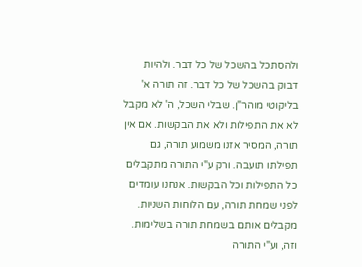ולהסתכל בהשכל של כל דבר. ולהיות דבוק בהשכל של כל דבר. זה תורה א' בליקוטי מוהר"ן. שבלי השכל, ה' לא מקבל לא את התפילות ולא את הבקשות. אם אין תורה, המסיר אזנו משמוע תורה, גם תפילתו תועבה. ורק ע"י התורה מתקבלים כל התפילות וכל הבקשות. אנחנו עומדים לפני שמחת תורה, עם הלוחות השניות. מקבלים אותם בשמחת תורה בשלימות. וזה, וע"י התורה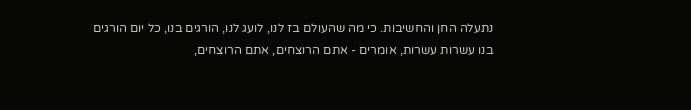נתעלה החן והחשיבות. כי מה שהעולם בז לנו, לועג לנו, הורגים בנו, כל יום הורגים בנו עשרות עשרות, אומרים - אתם הרוצחים, אתם הרוצחים,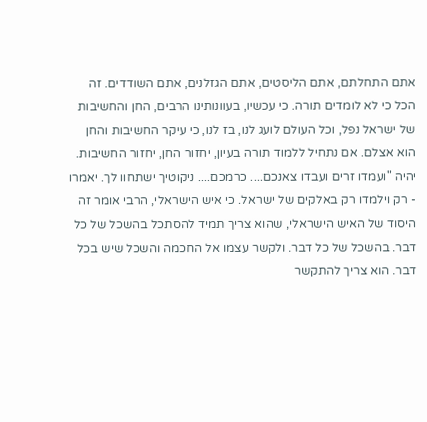אתם התחלתם, אתם הליסטים, אתם הגזלנים, אתם השודדים. זה הכל כי לא לומדים תורה. כי עכשיו, בעוונותינו הרבים, החן והחשיבות של ישראל נפל, וכל העולם לועג לנו, בז לנו, כי עיקר החשיבות והחן הוא אצלם. אם נתחיל ללמוד תורה בעיון, יחזור החן, יחזור החשיבות. יהיה "ועמדו זרים ועבדו צאנכם.... כרמכם.... ניקוטיך ישתחוו לך. יאמרו - רק וילמדו רק באלקים של ישראל. כי איש הישראלי, הרבי אומר זה היסוד של האיש הישראלי, שהוא צריך תמיד להסתכל בהשכל של כל דבר. בהשכל של כל דבר. ולקשר עצמו אל החכמה והשכל שיש בכל דבר. הוא צריך להתקשר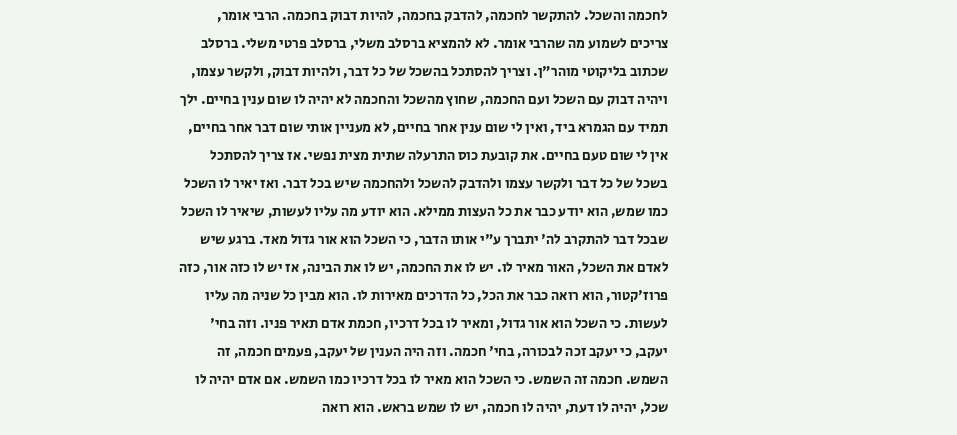לחכמה והשכל. להתקשר לחכמה, להדבק בחכמה, להיות דבוק בחכמה. הרבי אומר, צריכים לשמוע מה שהרבי אומר. לא להמציא ברסלב משלי, ברסלב פרטי משלי. ברסלב שכתוב בליקוטי מוהר"ן. וצריך להסתכל בהשכל של כל דבר, ולהיות דבוק, ולקשר עצמו, ויהיה דבוק עם השכל ועם החכמה, שחוץ מהשכל והחכמה לא יהיה לו שום ענין בחיים. ילך תמיד עם הגמרא ביד, ואין לי שום ענין אחר בחיים, לא מעניין אותי שום דבר אחר בחיים, אין לי שום טעם בחיים. את קובעת כוס התרעלה שתית מצית נפשי. אז צריך להסתכל בשכל של כל דבר ולקשר עצמו ולהדבק להשכל ולהחכמה שיש בכל דבר. ואז יאיר לו השכל כמו שמש, הוא יודע כבר את כל העצות ממילא. הוא יודע מה עליו לעשות, שיאיר לו השכל שבכל דבר להתקרב לה' יתברך ע"י אותו הדבר, כי השכל הוא אור גדול מאד. ברגע שיש לאדם את השכל, האור מאיר לו. יש לו את החכמה, יש לו את הבינה, אז יש לו כזה אור, כזה פרוז'קטור, הוא רואה כבר את הכל, כל הדרכים מאירות לו. הוא מבין כל שניה מה עליו לעשות. כי השכל הוא אור גדול, ומאיר לו בכל דרכיו, חכמת אדם תאיר פניו. וזה בחי' יעקב, כי יעקב זכה לבכורה, בחי' חכמה. וזה היה הענין של יעקב, פעמים חכמה, זה השמש. חכמה זה השמש. כי השכל הוא מאיר לו בכל דרכיו כמו השמש. אם אדם יהיה לו שכל, יהיה לו דעת, יהיה לו חכמה, יש לו שמש בראש. הוא רואה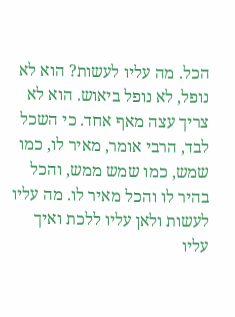הכל. מה עליו לעשות? הוא לא נופל, לא נופל ביאוש. הוא לא צריך עצה מאף אחד. כי השכל לבד, הרבי אומר, מאיר לו, כמו שמש, כמו שמש ממש, והכל בהיר לו והכל מאיר לו. מה עליו לעשות ולאן עליו ללכת ואיך עליו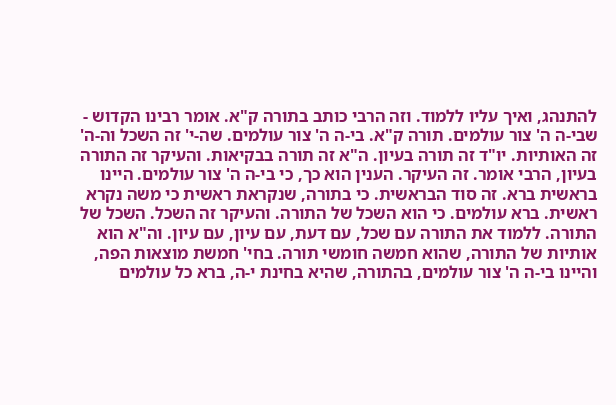להתנהג, ואיך עליו ללמוד. וזה הרבי כותב בתורה ק"א. אומר רבינו הקדוש - שבי-ה ה' צור עולמים. תורה ק"א. בי-ה ה' צור עולמים. שה-י' זה השכל וה-ה' זה האותיות. יו"ד זה תורה בעיון. ה"א זה תורה בבקיאות. והעיקר זה התורה בעיון, הרבי אומר. זה העיקר. הענין הוא כך, כי בי-ה ה' צור עולמים. היינו בראשית ברא. זה סוד הבראשית. כי בתורה, שנקראת ראשית כי משה נקרא ראשית. ברא עולמים. כי הוא השכל של התורה. והעיקר זה השכל. השכל של התורה. ללמוד את התורה עם שכל, עם דעת, עם עיון, עם עיון. וה"א הוא אותיות של התורה, שהוא חמשה חומשי תורה. בחי' חמשת מוצאות הפה, והיינו בי-ה ה' צור עולמים, בהתורה, שהיא בחינת י-ה, ברא כל עולמים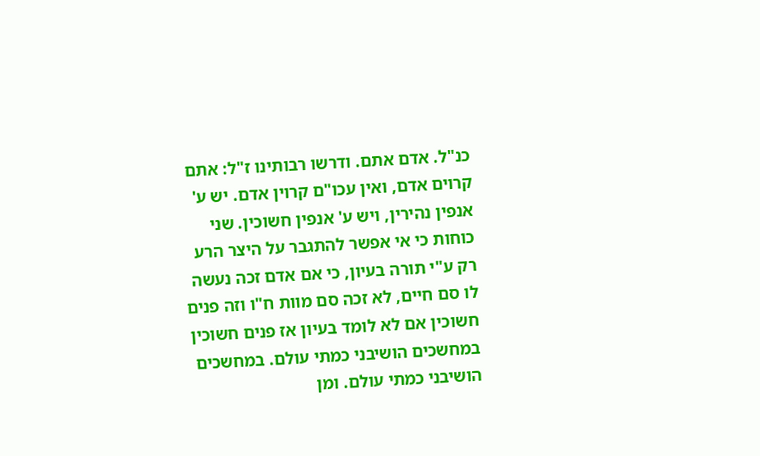כנ"ל. אדם אתם. ודרשו רבותינו ז"ל: אתם קרוים אדם, ואין עכו"ם קרוין אדם. יש ע' אנפין נהירין, ויש ע' אנפין חשוכין. שני כוחות כי אי אפשר להתגבר על היצר הרע רק ע"י תורה בעיון, כי אם אדם זכה נעשה לו סם חיים, לא זכה סם מוות ח"ו וזה פנים חשוכין אם לא לומד בעיון אז פנים חשוכין במחשכים הושיבני כמתי עולם. במחשכים הושיבני כמתי עולם. ומן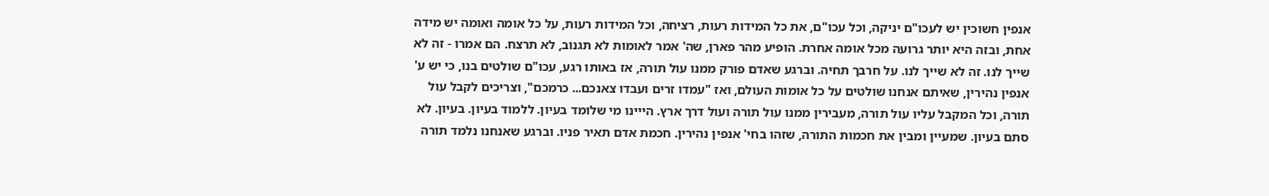אנפין חשוכין יש לעכו"ם יניקה, וכל עכו"ם, את כל המידות רעות, רציחה, וכל המידות רעות, על כל אומה ואומה יש מידה אחת, ובזה היא יותר גרועה מכל אומה אחרת. הופיע מהר פארן, שה' אמר לאומות לא תגנוב, לא תרצח. הם אמרו - זה לא שייך לנו. זה לא שייך לנו. על חרבך תחיה. וברגע שאדם פורק ממנו עול תורה, אז באותו רגע, עכו"ם שולטים בנו, כי יש ע' אנפין נהירין, שאיתם אנחנו שולטים על כל אומות העולם, ואז "עמדו זרים ועבדו צאנכם... כרמכם", וצריכים לקבל עול תורה, וכל המקבל עליו עול תורה, מעבירין ממנו עול תורה ועול דרך ארץ. הייינו מי שלומד בעיון. ללמוד בעיון. בעיון. לא סתם בעיון. שמעיין ומבין את חכמות התורה, שזהו בחי' אנפין נהירין. חכמת אדם תאיר פניו. וברגע שאנחנו נלמד תורה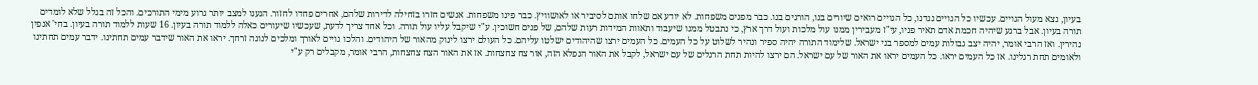בעיון, נצא מעול הגויים. עכשיו כל הגויים נגדנו, כל הגויים רואים שיורים בנו, הורגים בנו. כבר מפנים משפחות. לא יודע אם שלחו אותם לסיביר או לאושוויץ. כבר פינו משפחות. אנשים חזרו בזחילה לדירות שלהם, אחרים פחדו לחזור. הגענו למצב יותר גרוע מימי התורכים. והכל זה בגלל שלא לומדים תורה בעיון. אבל ברגע שיהיה חכמת אדם תאיר פניו, עי"ז מעבירין ממנו עול מלכות ועול דרך ארץ, כי נתבטל ממנו שיעבוד ותאוות המידות רעות שלהם, של פנים חשוכין. ע"י שיקבל עליו עול תורה. וכל אחד צריך לדעת, שעכשיו שיעורים כאלה ללמוד תורה בעיון. 16 שעות ללמוד תורה בעיון. בחי' אנפין נהירין. ואז הרבי אומר, יהיה יצב גבולות עמים למספר בני ישראל. שלימוד התורה יהיה ספיר ונהיר לשלוט על כל העמים. כל העמים ירצו שהיהודים ישלטו עליהם. כל העולם ירצו לינוק מהאור של היהודים. והלכו גויים לאורך ומלכים לנוגה זרחך. יראו את האור שידבר עמים תחתינו. ידבר עמים תחתינו ולאומים תחת רגלינו. אז כל העמים יראו. כל העמים יראו את האור של עם ישראל. הם ירצו להיות תחת הרגלים של עם ישראל, לקבל את האור הנפלא הזה, אור צח צחצחות. אז את האור הצח צחצחות, הרבי אומר, מקבלים רק ע"י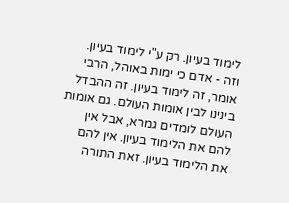לימוד בעיון. רק ע"י לימוד בעיון. וזה - אדם כי ימות באוהל, הרבי אומר, זה לימוד בעיון. זה ההבדל בינינו לבין אומות העולם. גם אומות העולם לומדים גמרא, אבל אין להם את הלימוד בעיון. אין להם את הלימוד בעיון. זאת התורה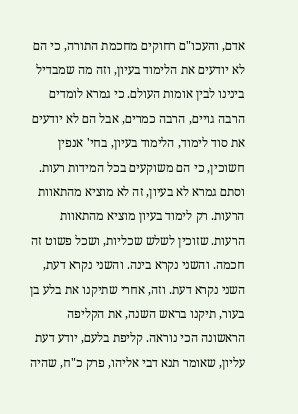אדם, והעכו"ם רחוקים מחכמת התורה, כי הם לא יודעים את הלימוד בעיון, וזה מה שמבדיל בינינו לבין אומות העולם. כי גמרא לומדים הרבה גויים, הרבה כמרים, אבל הם לא יודעים את סוד לימוד, הלימוד בעיון, בחי' אנפין חשוכין, כי הם משוקעים בכל המידות רעות. וסתם גמרא לא בעיון, זה לא מוציא מהתאוות הרעות. רק לימוד בעיון מוציא מהתאוות הרעות. שזוכין לשלש שכליות, ושכל פשוט זה חכמה. והשני נקרא בינה. והשני נקרא דעת, השני נקרא דעת. וזה, אחרי שתיקנו את בלע בן בעור, תיקנו בראש השנה, את הקליפה הראשונה הכי נוראה. קליפת בלעם, יודע דעת עליון, שאומר תנא דבי אליהו, פרק כ"ח, שהיה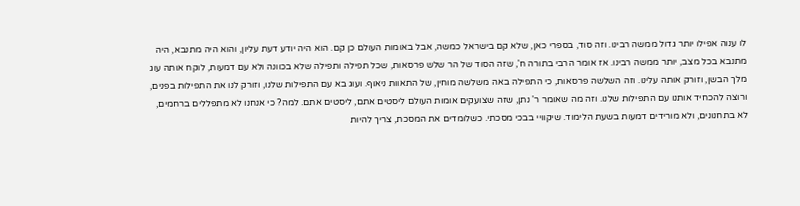לו ענוה אפילו יותר גדול ממשה רבינו. וזה סוד, בספרי כאן, שלא קם בישראל כמשה, אבל באומות העולם כן קם. הוא היה יודע דעת עליון, והוא היה מתנבא, היה מתנבא בכל מצב, יותר ממשה רבינו. אז אומר הרבי בתורה ח', שזה הסוד של הר שלש פרסאות, שכל תפילה ותפילה שלא בכוונה ולא עם דמעות, לוקח אותה עוג מלך הבשן, וזורק אותה עלינו. וזה השלשה פרסאות, כי התפילה באה משלשה מוחין, של התאוות ניאוף. ועוג בא עם התפילות שלנו, וזורק לנו את התפילות בפנים, ורוצה להכחיד אותנו עם התפילות שלנו. וזה מה שאומר ר' נתן, שזה שצועקים אומות העולם ליסטים אתם, ליסטים אתם. למה? כי אנחנו לא מתפללים ברחמים, לא בתחנונים, ולא מורידים דמעות בשעת הלימוד. שיקוויי בבכי מסכתי. כשלומדים את המסכת, צריך להיות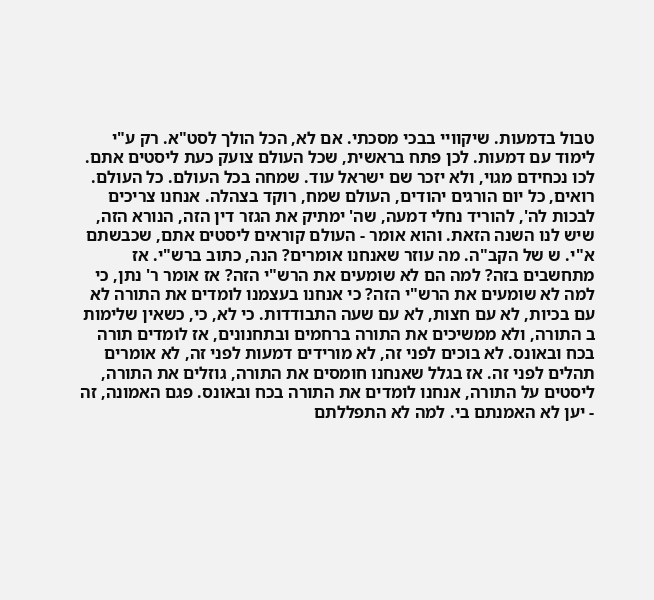טבול בדמעות. שיקוויי בבכי מסכתי. אם לא, הכל הולך לסט"א. רק ע"י לימוד עם דמעות. לכן פתח בראשית, שכל העולם צועק כעת ליסטים אתם. לכו נכחידם מגוי, ולא יזכר שם ישראל עוד. שמחה בכל העולם. כל העולם. רואים, כל יום הורגים יהודים, העולם שמח, רוקד בצהלה. אנחנו צריכים לבכות לה', להוריד נחלי דמעה, שה' ימתיק את הגזר דין הזה, הנורא הזה, שיש לנו השנה הזאת. והוא אומר - העולם קוראים ליסטים אתם, שכבשתם א"י. ש של הקב"ה. מה עוזר שאנחנו אומרים? הנה, כתוב ברש"י. אז מתחשבים בזה? למה הם לא שומעים את הרש"י הזה? אז אומר ר' נתן, כי למה לא שומעים את הרש"י הזה? כי אנחנו בעצמנו לומדים את התורה לא עם בכיות, לא עם חצות, לא עם שעה התבודדות. כי לא, כי, כשאין שלימות ב התורה, ולא ממשיכים את התורה ברחמים ובתחנונים, אז לומדים תורה בכח ובאונס. לא בוכים לפני זה, לא מורידים דמעות לפני זה, לא אומרים תהלים לפני זה. אז בגלל שאנחנו חומסים את התורה, גוזלים את התורה, ליסטים על התורה, אנחנו לומדים את התורה בכח ובאונס. פגם האמונה, זה - יען לא האמנתם בי. למה לא התפללתם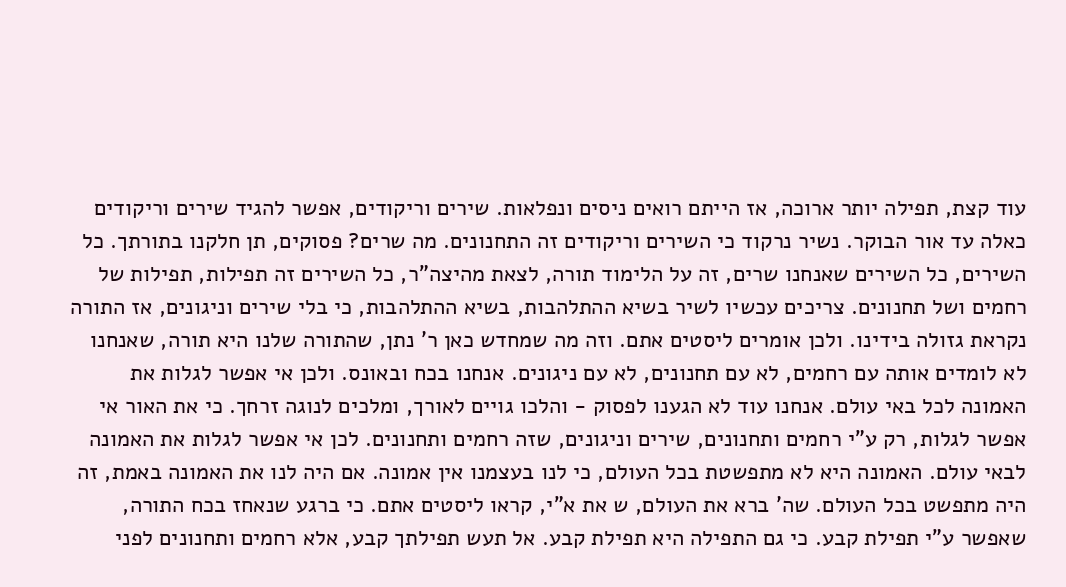עוד קצת, תפילה יותר ארוכה, אז הייתם רואים ניסים ונפלאות. שירים וריקודים, אפשר להגיד שירים וריקודים כאלה עד אור הבוקר. נשיר נרקוד כי השירים וריקודים זה התחנונים. מה שרים? פסוקים, תן חלקנו בתורתך. כל השירים, כל השירים שאנחנו שרים, זה על הלימוד תורה, לצאת מהיצה"ר, כל השירים זה תפילות, תפילות של רחמים ושל תחנונים. צריכים עכשיו לשיר בשיא ההתלהבות, בשיא ההתלהבות, כי בלי שירים וניגונים, אז התורה נקראת גזולה בידינו. ולכן אומרים ליסטים אתם. וזה מה שמחדש כאן ר' נתן, שהתורה שלנו היא תורה, שאנחנו לא לומדים אותה עם רחמים, לא עם תחנונים, לא עם ניגונים. אנחנו בכח ובאונס. ולכן אי אפשר לגלות את האמונה לכל באי עולם. אנחנו עוד לא הגענו לפסוק - והלכו גויים לאורך, ומלכים לנוגה זרחך. כי את האור אי אפשר לגלות, רק ע"י רחמים ותחנונים, שירים וניגונים, שזה רחמים ותחנונים. לכן אי אפשר לגלות את האמונה לבאי עולם. האמונה היא לא מתפשטת בכל העולם, כי לנו בעצמנו אין אמונה. אם היה לנו את האמונה באמת, זה היה מתפשט בכל העולם. שה' ברא את העולם, ש את א"י, קראו ליסטים אתם. כי ברגע שנאחז בכח התורה, שאפשר ע"י תפילת קבע. כי גם התפילה היא תפילת קבע. אל תעש תפילתך קבע, אלא רחמים ותחנונים לפני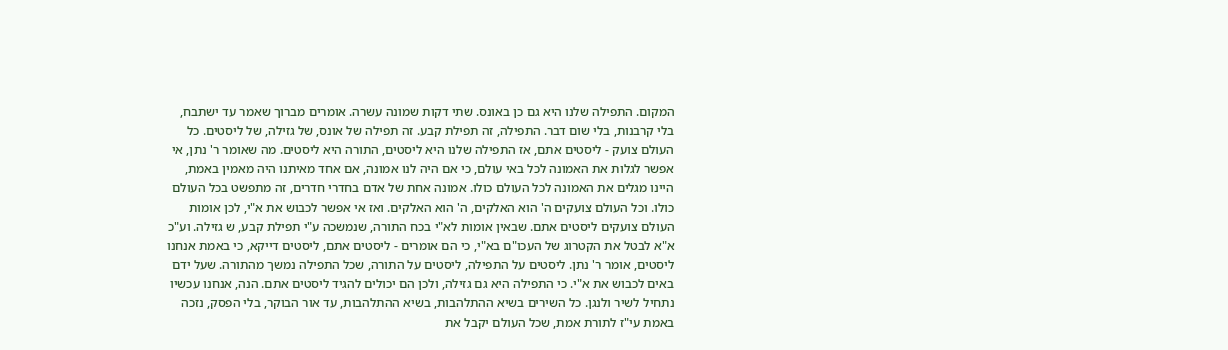המקום. התפילה שלנו היא גם כן באונס. שתי דקות שמונה עשרה. אומרים מברוך שאמר עד ישתבח, בלי קרבנות, בלי שום דבר. התפילה, זה תפילת קבע. זה תפילה של אונס, של גזילה, של ליסטים. כל העולם צועק - ליסטים אתם, אז התפילה שלנו היא ליסטים, התורה היא ליסטים. מה שאומר ר' נתן, אי אפשר לגלות את האמונה לכל באי עולם, כי אם היה לנו אמונה, אם אחד מאיתנו היה מאמין באמת, היינו מגלים את האמונה לכל העולם כולו. אמונה אחת של אדם בחדרי חדרים, זה מתפשט בכל העולם כולו. וכל העולם צועקים ה' הוא האלקים, ה' הוא האלקים. ואז אי אפשר לכבוש את א"י, לכן אומות העולם צועקים ליסטים אתם. שבאין אומות לא"י בכח התורה, שנמשכה ע"י תפילת קבע, ש גזילה. וע"כ א"א לבטל את הקטרוג של העכו"ם בא"י, כי הם אומרים - ליסטים אתם, ליסטים דייקא, כי באמת אנחנו ליסטים, אומר ר' נתן. ליסטים על התפילה, ליסטים על התורה, שכל התפילה נמשך מהתורה. שעל ידם באים לכבוש את א"י. כי התפילה היא גם גזילה, ולכן הם יכולים להגיד ליסטים אתם. הנה, אנחנו עכשיו נתחיל לשיר ולנגן. כל השירים בשיא ההתלהבות, בשיא ההתלהבות, עד אור הבוקר, בלי הפסק, נזכה באמת עי"ז לתורת אמת, שכל העולם יקבל את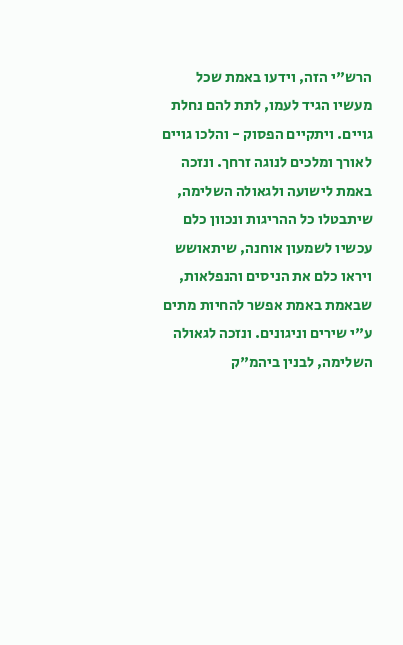הרש"י הזה, וידעו באמת שכל מעשיו הגיד לעמו, לתת להם נחלת גויים. ויתקיים הפסוק - והלכו גויים לאורך ומלכים לנוגה זרחך. ונזכה באמת לישועה ולגאולה השלימה, שיתבטלו כל ההריגות ונכוון כלם עכשיו לשמעון אוחנה, שיתאושש ויראו כלם את הניסים והנפלאות, שבאמת באמת אפשר להחיות מתים ע"י שירים וניגונים. ונזכה לגאולה השלימה, לבנין ביהמ"ק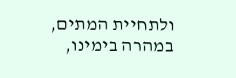ולתחיית המתים, במהרה בימינו,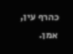כהרף עין, אמן.